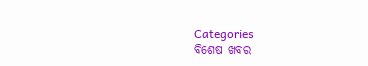Categories
ବିଶେଷ ଖବର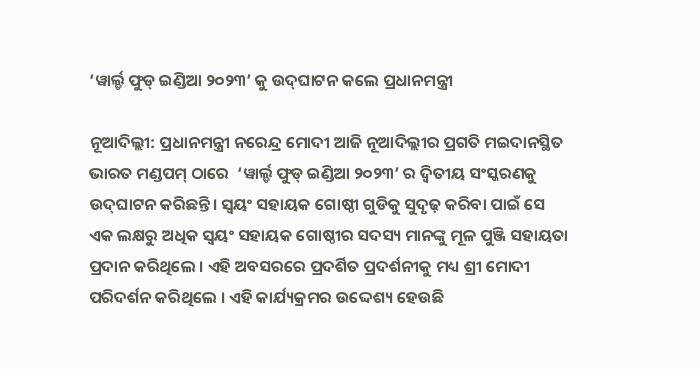‘ୱାର୍ଲ୍ଡ ଫୁଡ୍ ଇଣ୍ଡିଆ ୨୦୨୩’ କୁ ଉଦ୍‌ଘାଟନ କଲେ ପ୍ରଧାନମନ୍ତ୍ରୀ

ନୂଆଦିଲ୍ଲୀ: ପ୍ରଧାନମନ୍ତ୍ରୀ ନରେନ୍ଦ୍ର ମୋଦୀ ଆଜି ନୂଆଦିଲ୍ଲୀର ପ୍ରଗତି ମଇଦାନସ୍ଥିତ ଭାରତ ମଣ୍ଡପମ୍ ଠାରେ  ‘ୱାର୍ଲ୍ଡ ଫୁଡ୍ ଇଣ୍ଡିଆ ୨୦୨୩’ ର ଦ୍ୱିତୀୟ ସଂସ୍କରଣକୁ ଉଦ୍‌ଘାଟନ କରିଛନ୍ତି। ସ୍ୱୟଂ ସହାୟକ ଗୋଷ୍ଠୀ ଗୁଡିକୁ ସୁଦୃଢ଼ କରିବା ପାଇଁ ସେ ଏକ ଲକ୍ଷରୁ ଅଧିକ ସ୍ୱୟଂ ସହାୟକ ଗୋଷ୍ଠୀର ସଦସ୍ୟ ମାନଙ୍କୁ ମୂଳ ପୁଞ୍ଜି ସହାୟତା ପ୍ରଦାନ କରିଥିଲେ । ଏହି ଅବସରରେ ପ୍ରଦର୍ଶିତ ପ୍ରଦର୍ଶନୀକୁ ମଧ୍ୟ ଶ୍ରୀ ମୋଦୀ ପରିଦର୍ଶନ କରିଥିଲେ । ଏହି କାର୍ଯ୍ୟକ୍ରମର ଉଦ୍ଦେଶ୍ୟ ହେଉଛି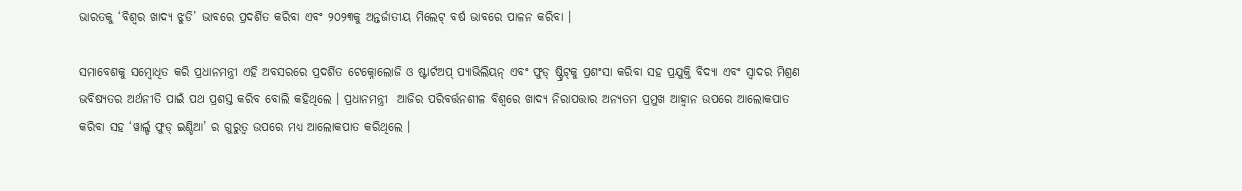ଭାରତକୁ ‘ବିଶ୍ୱର ଖାଦ୍ୟ ଝୁଡି’ ଭାବରେ ପ୍ରଦର୍ଶିତ କରିବା ଏବଂ ୨୦୨୩କୁ ଅନ୍ତର୍ଜାତୀୟ ମିଲେଟ୍ ବର୍ଷ ଭାବରେ ପାଳନ କରିବା ।

ସମାବେଶକୁ ସମ୍ବୋଧିତ କରି ପ୍ରଧାନମନ୍ତ୍ରୀ ଏହି ଅବସରରେ ପ୍ରଦର୍ଶିତ ଟେକ୍ନୋଲୋଜି ଓ ଷ୍ଟାର୍ଟଅପ୍ ପ୍ୟାଭିଲିୟନ୍ ଏବଂ ଫୁଡ୍ ଷ୍ଟ୍ରିଟ୍‌କୁ ପ୍ରଶଂସା କରିବା ସହ ପ୍ରଯୁକ୍ତି ବିଦ୍ୟା ଏବଂ ସ୍ୱାଦର ମିଶ୍ରଣ ଭବିଷ୍ୟତର ଅର୍ଥନୀତି ପାଇଁ ପଥ ପ୍ରଶସ୍ତ କରିବ ବୋଲି କହିଥିଲେ । ପ୍ରଧାନମନ୍ତ୍ରୀ  ଆଜିର ପରିବର୍ତ୍ତନଶୀଳ ବିଶ୍ୱରେ ଖାଦ୍ୟ ନିରାପତ୍ତାର ଅନ୍ୟତମ ପ୍ରମୁଖ ଆହ୍ୱାନ ଉପରେ ଆଲୋକପାତ କରିବା ସହ ‘ୱାର୍ଲ୍ଡ ଫୁଡ୍ ଇଣ୍ଡିଆ’ ର ଗୁରୁତ୍ୱ ଉପରେ ମଧ୍ୟ ଆଲୋକପାତ କରିଥିଲେ ।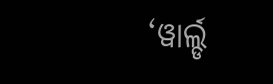‘ୱାର୍ଲ୍ଡ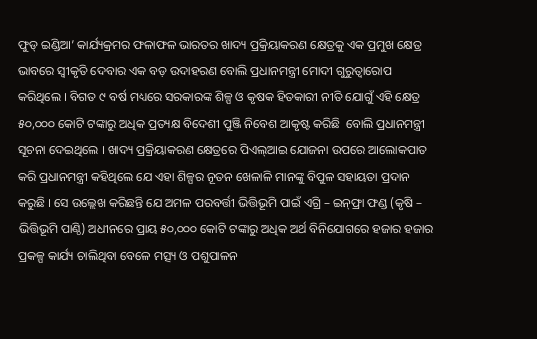ଫୁଡ୍ ଇଣ୍ଡିଆ’ କାର୍ଯ୍ୟକ୍ରମର ଫଳାଫଳ ଭାରତର ଖାଦ୍ୟ ପ୍ରକ୍ରିୟାକରଣ କ୍ଷେତ୍ରକୁ ଏକ ପ୍ରମୁଖ କ୍ଷେତ୍ର ଭାବରେ ସ୍ୱୀକୃତି ଦେବାର ଏକ ବଡ଼ ଉଦାହରଣ ବୋଲି ପ୍ରଧାନମନ୍ତ୍ରୀ ମୋଦୀ ଗୁରୁତ୍ୱାରୋପ କରିଥିଲେ । ବିଗତ ୯ ବର୍ଷ ମଧ୍ୟରେ ସରକାରଙ୍କ ଶିଳ୍ପ ଓ କୃଷକ ହିତକାରୀ ନୀତି ଯୋଗୁଁ ଏହି କ୍ଷେତ୍ର ୫୦,୦୦୦ କୋଟି ଟଙ୍କାରୁ ଅଧିକ ପ୍ରତ୍ୟକ୍ଷ ବିଦେଶୀ ପୁଞ୍ଜି ନିବେଶ ଆକୃଷ୍ଟ କରିଛି  ବୋଲି ପ୍ରଧାନମନ୍ତ୍ରୀ ସୂଚନା ଦେଇଥିଲେ । ଖାଦ୍ୟ ପ୍ରକ୍ରିୟାକରଣ କ୍ଷେତ୍ରରେ ପିଏଲ୍‌ଆଇ ଯୋଜନା ଉପରେ ଆଲୋକପାତ କରି ପ୍ରଧାନମନ୍ତ୍ରୀ କହିଥିଲେ ଯେ ଏହା ଶିଳ୍ପର ନୂତନ ଖେଳାଳି ମାନଙ୍କୁ ବିପୁଳ ସହାୟତା ପ୍ରଦାନ କରୁଛି । ସେ ଉଲ୍ଲେଖ କରିଛନ୍ତି ଯେ ଅମଳ ପରବର୍ତ୍ତୀ ଭିତ୍ତିଭୂମି ପାଇଁ ଏଗ୍ରି – ଇନ୍‌ଫ୍ରା ଫଣ୍ଡ (କୃଷି – ଭିତ୍ତିଭୂମି ପାଣ୍ଠି) ଅଧୀନରେ ପ୍ରାୟ ୫୦,୦୦୦ କୋଟି ଟଙ୍କାରୁ ଅଧିକ ଅର୍ଥ ବିନିଯୋଗରେ ହଜାର ହଜାର ପ୍ରକଳ୍ପ କାର୍ଯ୍ୟ ଚାଲିଥିବା ବେଳେ ମତ୍ସ୍ୟ ଓ ପଶୁପାଳନ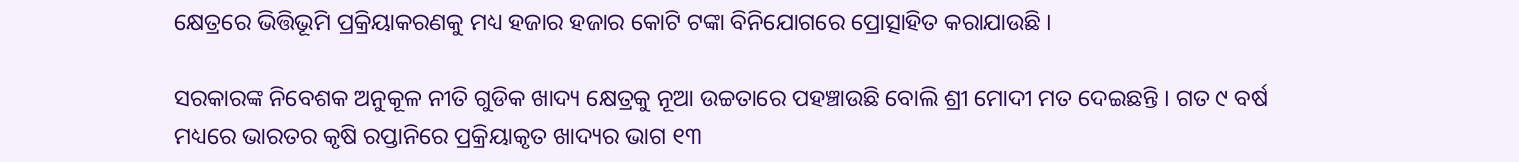କ୍ଷେତ୍ରରେ ଭିତ୍ତିଭୂମି ପ୍ରକ୍ରିୟାକରଣକୁ ମଧ୍ୟ ହଜାର ହଜାର କୋଟି ଟଙ୍କା ବିନିଯୋଗରେ ପ୍ରୋତ୍ସାହିତ କରାଯାଉଛି ।

ସରକାରଙ୍କ ନିବେଶକ ଅନୁକୂଳ ନୀତି ଗୁଡିକ ଖାଦ୍ୟ କ୍ଷେତ୍ରକୁ ନୂଆ ଉଚ୍ଚତାରେ ପହଞ୍ଚାଉଛି ବୋଲି ଶ୍ରୀ ମୋଦୀ ମତ ଦେଇଛନ୍ତି । ଗତ ୯ ବର୍ଷ ମଧ୍ୟରେ ଭାରତର କୃଷି ରପ୍ତାନିରେ ପ୍ରକ୍ରିୟାକୃତ ଖାଦ୍ୟର ଭାଗ ୧୩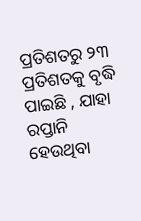ପ୍ରତିଶତରୁ ୨୩ ପ୍ରତିଶତକୁ ବୃଦ୍ଧି ପାଇଛି , ଯାହା ରପ୍ତାନି ହେଉଥିବା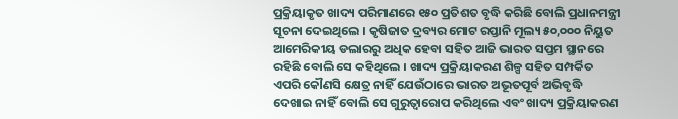ପ୍ରକ୍ରିୟାକୃତ ଖାଦ୍ୟ ପରିମାଣରେ ୧୫୦ ପ୍ରତିଶତ ବୃଦ୍ଧି କରିଛି ବୋଲି ପ୍ରଧାନମନ୍ତ୍ରୀ ସୂଚନା ଦେଇଥିଲେ । କୃଷିଜାତ ଦ୍ରବ୍ୟର ମୋଟ ରପ୍ତାନି ମୂଲ୍ୟ ୫୦,୦୦୦ ନିୟୁତ ଆମେରିକୀୟ ଡଲାରରୁ ଅଧିକ ହେବା ସହିତ ଆଜି ଭାରତ ସପ୍ତମ ସ୍ଥାନରେ ରହିଛି ବୋଲି ସେ କହିଥିଲେ । ଖାଦ୍ୟ ପ୍ରକ୍ରିୟାକରଣ ଶିଳ୍ପ ସହିତ ସମ୍ପର୍କିତ  ଏପରି କୌଣସି କ୍ଷେତ୍ର ନାହିଁ ଯେଉଁଠାରେ ଭାରତ ଅଭୂତପୂର୍ବ ଅଭିବୃଦ୍ଧି ଦେଖାଇ ନାହିଁ ବୋଲି ସେ ଗୁରୁତ୍ୱାରୋପ କରିଥିଲେ ଏବଂ ଖାଦ୍ୟ ପ୍ରକ୍ରିୟାକରଣ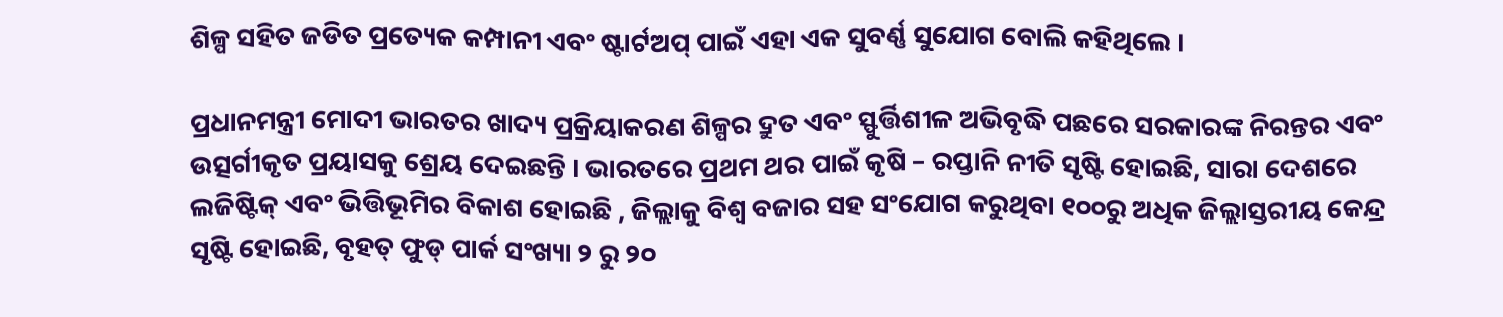ଶିଳ୍ପ ସହିତ ଜଡିତ ପ୍ରତ୍ୟେକ କମ୍ପାନୀ ଏବଂ ଷ୍ଟାର୍ଟଅପ୍ ପାଇଁ ଏହା ଏକ ସୁବର୍ଣ୍ଣ ସୁଯୋଗ ବୋଲି କହିଥିଲେ ।

ପ୍ରଧାନମନ୍ତ୍ରୀ ମୋଦୀ ଭାରତର ଖାଦ୍ୟ ପ୍ରକ୍ରିୟାକରଣ ଶିଳ୍ପର ଦ୍ରୁତ ଏବଂ ସ୍ଫୁର୍ତ୍ତିଶୀଳ ଅଭିବୃଦ୍ଧି ପଛରେ ସରକାରଙ୍କ ନିରନ୍ତର ଏବଂ ଉତ୍ସର୍ଗୀକୃତ ପ୍ରୟାସକୁ ଶ୍ରେୟ ଦେଇଛନ୍ତି । ଭାରତରେ ପ୍ରଥମ ଥର ପାଇଁ କୃଷି – ରପ୍ତାନି ନୀତି ସୃଷ୍ଟି ହୋଇଛି, ସାରା ଦେଶରେ ଲଜିଷ୍ଟିକ୍ ଏବଂ ଭିତ୍ତିଭୂମିର ବିକାଶ ହୋଇଛି , ଜିଲ୍ଲାକୁ ବିଶ୍ୱ ବଜାର ସହ ସଂଯୋଗ କରୁଥିବା ୧୦୦ରୁ ଅଧିକ ଜିଲ୍ଲାସ୍ତରୀୟ କେନ୍ଦ୍ର ସୃଷ୍ଟି ହୋଇଛି, ବୃହତ୍ ଫୁଡ୍ ପାର୍କ ସଂଖ୍ୟା ୨ ରୁ ୨୦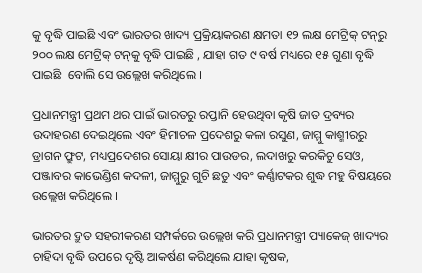କୁ ବୃଦ୍ଧି ପାଇଛି ଏବଂ ଭାରତର ଖାଦ୍ୟ ପ୍ରକ୍ରିୟାକରଣ କ୍ଷମତା ୧୨ ଲକ୍ଷ ମେଟ୍ରିକ୍ ଟନ୍‌ରୁ ୨୦୦ ଲକ୍ଷ ମେଟ୍ରିକ୍ ଟନ୍‌କୁ ବୃଦ୍ଧି ପାଇଛି , ଯାହା ଗତ ୯ ବର୍ଷ ମଧ୍ୟରେ ୧୫ ଗୁଣା ବୃଦ୍ଧି ପାଇଛି  ବୋଲି ସେ ଉଲ୍ଲେଖ କରିଥିଲେ ।

ପ୍ରଧାନମନ୍ତ୍ରୀ ପ୍ରଥମ ଥର ପାଇଁ ଭାରତରୁ ରପ୍ତାନି ହେଉଥିବା କୃଷି ଜାତ ଦ୍ରବ୍ୟର ଉଦାହରଣ ଦେଇଥିଲେ ଏବଂ ହିମାଚଳ ପ୍ରଦେଶରୁ କଳା ରସୁଣ, ଜାମ୍ମୁ କାଶ୍ମୀରରୁ ଡ୍ରାଗନ ଫ୍ରୁଟ, ମଧ୍ୟପ୍ରଦେଶର ସୋୟା କ୍ଷୀର ପାଉଡର, ଲଦାଖରୁ କରକିଚୁ ସେଓ, ପଞ୍ଜାବର କାଭେଣ୍ଡିଶ କଦଳୀ, ଜାମ୍ମୁରୁ ଗୁଚି ଛତୁ ଏବଂ କର୍ଣ୍ଣାଟକର ଶୁଦ୍ଧ ମହୁ ବିଷୟରେ ଉଲ୍ଲେଖ କରିଥିଲେ ।

ଭାରତର ଦ୍ରୁତ ସହରୀକରଣ ସମ୍ପର୍କରେ ଉଲ୍ଲେଖ କରି ପ୍ରଧାନମନ୍ତ୍ରୀ ପ୍ୟାକେଜ୍ ଖାଦ୍ୟର ଚାହିଦା ବୃଦ୍ଧି ଉପରେ ଦୃଷ୍ଟି ଆକର୍ଷଣ କରିଥିଲେ ଯାହା କୃଷକ,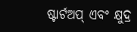ଷ୍ଟାର୍ଟଅପ୍ ଏବଂ କ୍ଷୁଦ୍ର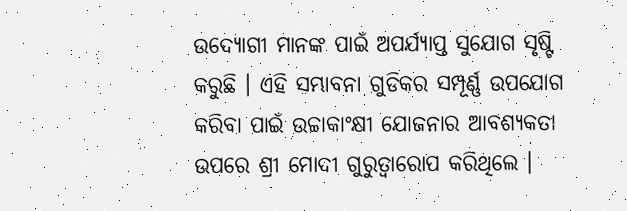ଉଦ୍ୟୋଗୀ ମାନଙ୍କ ପାଇଁ ଅପର୍ଯ୍ୟାପ୍ତ ସୁଯୋଗ ସୃଷ୍ଟି କରୁଛି । ଏହି ସମ୍ଭାବନା ଗୁଡିକର ସମ୍ପୂର୍ଣ୍ଣ ଉପଯୋଗ କରିବା ପାଇଁ ଉଚ୍ଚାକାଂକ୍ଷୀ ଯୋଜନାର ଆବଶ୍ୟକତା ଉପରେ ଶ୍ରୀ ମୋଦୀ ଗୁରୁତ୍ୱାରୋପ କରିଥିଲେ ।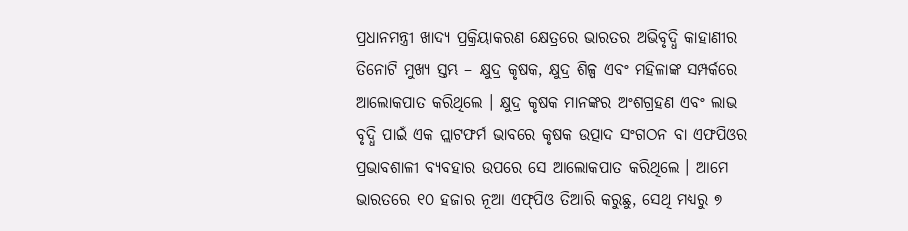ପ୍ରଧାନମନ୍ତ୍ରୀ ଖାଦ୍ୟ ପ୍ରକ୍ରିୟାକରଣ କ୍ଷେତ୍ରରେ ଭାରତର ଅଭିବୃଦ୍ଧି କାହାଣୀର ତିନୋଟି ମୁଖ୍ୟ ସ୍ତମ୍ଭ – କ୍ଷୁଦ୍ର କୃଷକ, କ୍ଷୁଦ୍ର ଶିଳ୍ପ ଏବଂ ମହିଳାଙ୍କ ସମ୍ପର୍କରେ ଆଲୋକପାତ କରିଥିଲେ । କ୍ଷୁଦ୍ର କୃଷକ ମାନଙ୍କର ଅଂଶଗ୍ରହଣ ଏବଂ ଲାଭ ବୃଦ୍ଧି ପାଇଁ ଏକ ପ୍ଲାଟଫର୍ମ ଭାବରେ କୃଷକ ଉତ୍ପାଦ ସଂଗଠନ ବା ଏଫପିଓର ପ୍ରଭାବଶାଳୀ ବ୍ୟବହାର ଉପରେ ସେ ଆଲୋକପାତ କରିଥିଲେ । ଆମେ ଭାରତରେ ୧୦ ହଜାର ନୂଆ ଏଫ୍‌ପିଓ ତିଆରି କରୁଛୁ, ସେଥି ମଧ୍ୟରୁ ୭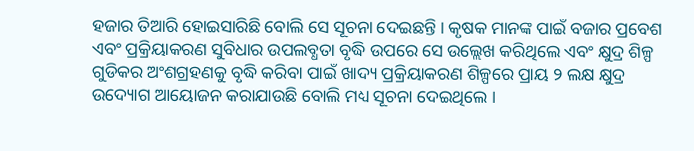ହଜାର ତିଆରି ହୋଇସାରିଛି ବୋଲି ସେ ସୂଚନା ଦେଇଛନ୍ତି । କୃଷକ ମାନଙ୍କ ପାଇଁ ବଜାର ପ୍ରବେଶ ଏବଂ ପ୍ରକ୍ରିୟାକରଣ ସୁବିଧାର ଉପଲବ୍ଧତା ବୃଦ୍ଧି ଉପରେ ସେ ଉଲ୍ଲେଖ କରିଥିଲେ ଏବଂ କ୍ଷୁଦ୍ର ଶିଳ୍ପ ଗୁଡିକର ଅଂଶଗ୍ରହଣକୁ ବୃଦ୍ଧି କରିବା ପାଇଁ ଖାଦ୍ୟ ପ୍ରକ୍ରିୟାକରଣ ଶିଳ୍ପରେ ପ୍ରାୟ ୨ ଲକ୍ଷ କ୍ଷୁଦ୍ର ଉଦ୍ୟୋଗ ଆୟୋଜନ କରାଯାଉଛି ବୋଲି ମଧ୍ୟ ସୂଚନା ଦେଇଥିଲେ ।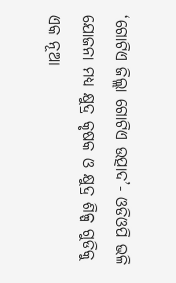‘ଗୋଟିଏ ଜିଲ୍ଲା ଗୋଟିଏ ଉତ୍ପାଦ’- ଓଡିଓପି ଭଳି ଯୋଜନା ମଧ୍ୟ କ୍ଷୁଦ୍ର କୃଷକ ଓ କ୍ଷୁଦ୍ର ଶିଳ୍ପ ଗୁଡିକୁ ଏକ ନୂଆ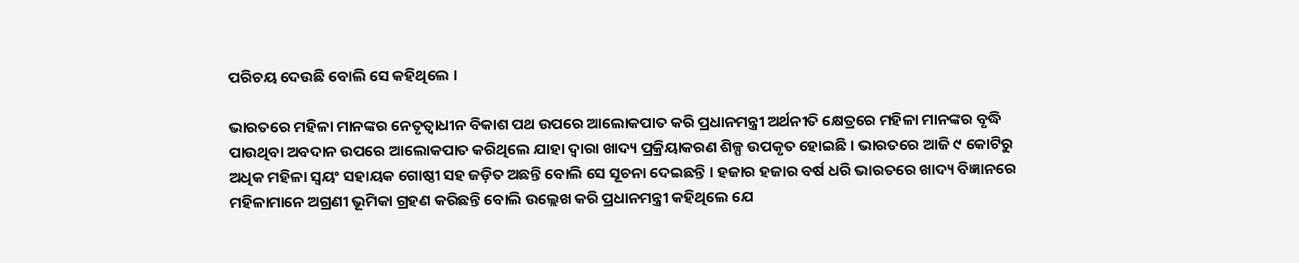ପରିଚୟ ଦେଉଛି ବୋଲି ସେ କହିଥିଲେ ।

ଭାରତରେ ମହିଳା ମାନଙ୍କର ନେତୃତ୍ୱାଧୀନ ବିକାଶ ପଥ ଉପରେ ଆଲୋକପାତ କରି ପ୍ରଧାନମନ୍ତ୍ରୀ ଅର୍ଥନୀତି କ୍ଷେତ୍ରରେ ମହିଳା ମାନଙ୍କର ବୃଦ୍ଧି ପାଉଥିବା ଅବଦାନ ଉପରେ ଆଲୋକପାତ କରିଥିଲେ ଯାହା ଦ୍ୱାରା ଖାଦ୍ୟ ପ୍ରକ୍ରିୟାକରଣ ଶିଳ୍ପ ଉପକୃତ ହୋଇଛି । ଭାରତରେ ଆଜି ୯ କୋଟିରୁ ଅଧିକ ମହିଳା ସ୍ୱୟଂ ସହାୟକ ଗୋଷ୍ଠୀ ସହ ଜଡ଼ିତ ଅଛନ୍ତି ବୋଲି ସେ ସୂଚନା ଦେଇଛନ୍ତି । ହଜାର ହଜାର ବର୍ଷ ଧରି ଭାରତରେ ଖାଦ୍ୟ ବିଜ୍ଞାନରେ ମହିଳାମାନେ ଅଗ୍ରଣୀ ଭୂମିକା ଗ୍ରହଣ କରିଛନ୍ତି ବୋଲି ଉଲ୍ଲେଖ କରି ପ୍ରଧାନମନ୍ତ୍ରୀ କହିଥିଲେ ଯେ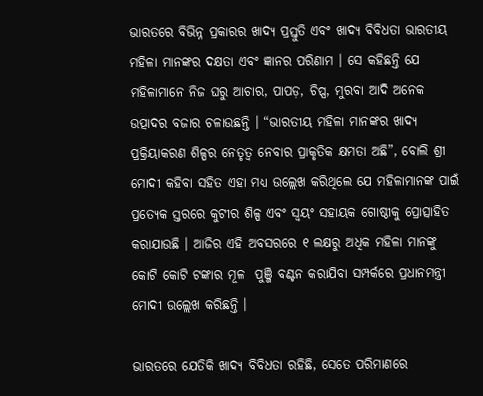ଭାରତରେ ବିଭିନ୍ନ ପ୍ରକାରର ଖାଦ୍ୟ ପ୍ରସ୍ତୁତି ଏବଂ ଖାଦ୍ୟ ବିବିଧତା ଭାରତୀୟ ମହିଳା ମାନଙ୍କର ଦକ୍ଷତା ଏବଂ ଜ୍ଞାନର ପରିଣାମ । ସେ କହିଛନ୍ତି ଯେ ମହିଳାମାନେ ନିଜ ଘରୁ ଆଚାର, ପାପଡ଼, ଚିପ୍ସ, ମୁରବା ଆଦି ଅନେକ ଉତ୍ପାଦର ବଜାର ଚଳାଉଛନ୍ତି । “ଭାରତୀୟ ମହିଳା ମାନଙ୍କର ଖାଦ୍ୟ ପ୍ରକ୍ରିୟାକରଣ ଶିଳ୍ପର ନେତୃତ୍ୱ ନେବାର ପ୍ରାକୃତିକ କ୍ଷମତା ଅଛି”, ବୋଲି ଶ୍ରୀ ମୋଦୀ କହିବା ସହିତ ଏହା ମଧ୍ୟ ଉଲ୍ଲେଖ କରିଥିଲେ ଯେ ମହିଳାମାନଙ୍କ ପାଇଁ ପ୍ରତ୍ୟେକ ସ୍ତରରେ କୁଟୀର ଶିଳ୍ପ ଏବଂ ସ୍ୱୟଂ ସହାୟକ ଗୋଷ୍ଠୀକୁ ପ୍ରୋତ୍ସାହିତ କରାଯାଉଛି । ଆଜିର ଏହି ଅବସରରେ ୧ ଲକ୍ଷରୁ ଅଧିକ ମହିଳା ମାନଙ୍କୁ କୋଟି କୋଟି ଟଙ୍କାର ମୂଳ  ପୁଞ୍ଜି ବଣ୍ଟନ କରାଯିବା ସମ୍ପର୍କରେ ପ୍ରଧାନମନ୍ତ୍ରୀ ମୋଦୀ ଉଲ୍ଲେଖ କରିଛନ୍ତି ।

ଭାରତରେ ଯେତିକି ଖାଦ୍ୟ ବିବିଧତା ରହିଛି, ସେତେ ପରିମାଣରେ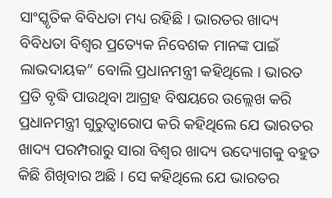ସାଂସ୍କୃତିକ ବିବିଧତା ମଧ୍ୟ ରହିଛି । ଭାରତର ଖାଦ୍ୟ ବିବିଧତା ବିଶ୍ୱର ପ୍ରତ୍ୟେକ ନିବେଶକ ମାନଙ୍କ ପାଇଁ ଲାଭଦାୟକ” ବୋଲି ପ୍ରଧାନମନ୍ତ୍ରୀ କହିଥିଲେ । ଭାରତ ପ୍ରତି ବୃଦ୍ଧି ପାଉଥିବା ଆଗ୍ରହ ବିଷୟରେ ଉଲ୍ଲେଖ କରି ପ୍ରଧାନମନ୍ତ୍ରୀ ଗୁରୁତ୍ୱାରୋପ କରି କହିଥିଲେ ଯେ ଭାରତର ଖାଦ୍ୟ ପରମ୍ପରାରୁ ସାରା ବିଶ୍ୱର ଖାଦ୍ୟ ଉଦ୍ୟୋଗକୁ ବହୁତ କିଛି ଶିଖିବାର ଅଛି । ସେ କହିଥିଲେ ଯେ ଭାରତର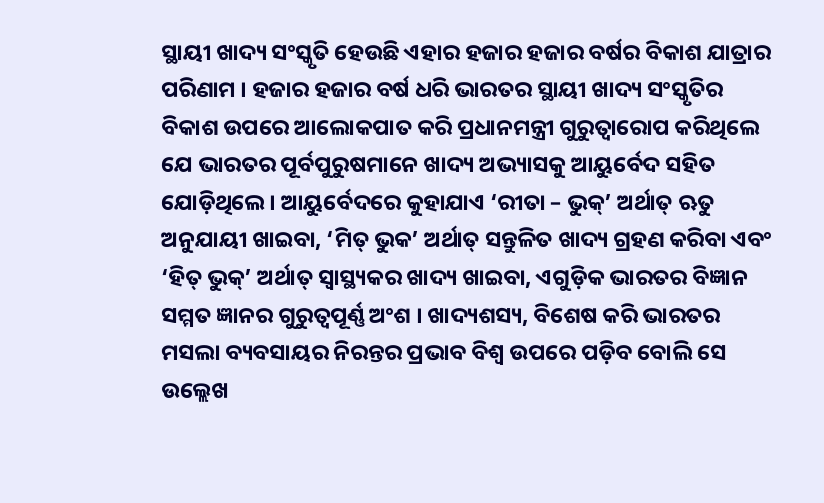ସ୍ଥାୟୀ ଖାଦ୍ୟ ସଂସ୍କୃତି ହେଉଛି ଏହାର ହଜାର ହଜାର ବର୍ଷର ବିକାଶ ଯାତ୍ରାର ପରିଣାମ । ହଜାର ହଜାର ବର୍ଷ ଧରି ଭାରତର ସ୍ଥାୟୀ ଖାଦ୍ୟ ସଂସ୍କୃତିର ବିକାଶ ଉପରେ ଆଲୋକପାତ କରି ପ୍ରଧାନମନ୍ତ୍ରୀ ଗୁରୁତ୍ୱାରୋପ କରିଥିଲେ ଯେ ଭାରତର ପୂର୍ବପୁରୁଷମାନେ ଖାଦ୍ୟ ଅଭ୍ୟାସକୁ ଆୟୁର୍ବେଦ ସହିତ ଯୋଡ଼ିଥିଲେ । ଆୟୁର୍ବେଦରେ କୁହାଯାଏ ‘ରୀତା – ଭୁକ୍‌’ ଅର୍ଥାତ୍ ଋତୁ ଅନୁଯାୟୀ ଖାଇବା, ‘ମିତ୍ ଭୁକ’ ଅର୍ଥାତ୍ ସନ୍ତୁଳିତ ଖାଦ୍ୟ ଗ୍ରହଣ କରିବା ଏବଂ ‘ହିତ୍ ଭୁକ୍‌’ ଅର୍ଥାତ୍ ସ୍ୱାସ୍ଥ୍ୟକର ଖାଦ୍ୟ ଖାଇବା, ଏଗୁଡ଼ିକ ଭାରତର ବିଜ୍ଞାନ ସମ୍ମତ ଜ୍ଞାନର ଗୁରୁତ୍ୱପୂର୍ଣ୍ଣ ଅଂଶ । ଖାଦ୍ୟଶସ୍ୟ, ବିଶେଷ କରି ଭାରତର ମସଲା ବ୍ୟବସାୟର ନିରନ୍ତର ପ୍ରଭାବ ବିଶ୍ୱ ଉପରେ ପଡ଼ିବ ବୋଲି ସେ ଉଲ୍ଲେଖ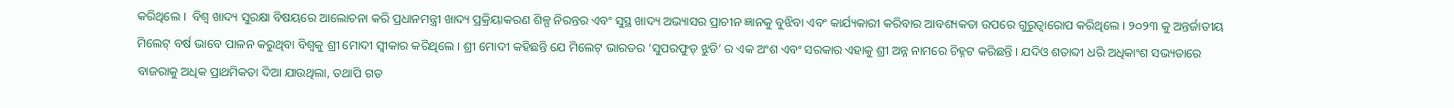କରିଥିଲେ ।  ବିଶ୍ୱ ଖାଦ୍ୟ ସୁରକ୍ଷା ବିଷୟରେ ଆଲୋଚନା କରି ପ୍ରଧାନମନ୍ତ୍ରୀ ଖାଦ୍ୟ ପ୍ରକ୍ରିୟାକରଣ ଶିଳ୍ପ ନିରନ୍ତର ଏବଂ ସୁସ୍ଥ ଖାଦ୍ୟ ଅଭ୍ୟାସର ପ୍ରାଚୀନ ଜ୍ଞାନକୁ ବୁଝିବା ଏବଂ କାର୍ଯ୍ୟକାରୀ କରିବାର ଆବଶ୍ୟକତା ଉପରେ ଗୁରୁତ୍ୱାରୋପ କରିଥିଲେ । ୨୦୨୩ କୁ ଅନ୍ତର୍ଜାତୀୟ ମିଲେଟ୍ ବର୍ଷ ଭାବେ ପାଳନ କରୁଥିବା ବିଶ୍ୱକୁ ଶ୍ରୀ ମୋଦୀ ସ୍ୱୀକାର କରିଥିଲେ । ଶ୍ରୀ ମୋଦୀ କହିଛନ୍ତି ଯେ ମିଲେଟ୍ ଭାରତର ‘ସୁପରଫୁଡ୍ ଝୁଡି’ ର ଏକ ଅଂଶ ଏବଂ ସରକାର ଏହାକୁ ଶ୍ରୀ ଅନ୍ନ ନାମରେ ଚିହ୍ନଟ କରିଛନ୍ତି । ଯଦିଓ ଶତାବ୍ଦୀ ଧରି ଅଧିକାଂଶ ସଭ୍ୟତାରେ ବାଜରାକୁ ଅଧିକ ପ୍ରାଥମିକତା ଦିଆ ଯାଉଥିଲା, ତଥାପି ଗତ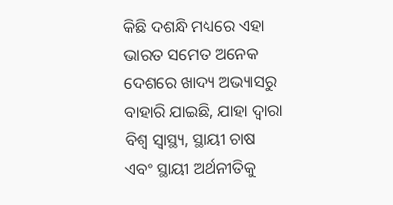କିଛି ଦଶନ୍ଧି ମଧ୍ୟରେ ଏହା ଭାରତ ସମେତ ଅନେକ ଦେଶରେ ଖାଦ୍ୟ ଅଭ୍ୟାସରୁ ବାହାରି ଯାଇଛି, ଯାହା ଦ୍ୱାରା ବିଶ୍ୱ ସ୍ୱାସ୍ଥ୍ୟ, ସ୍ଥାୟୀ ଚାଷ ଏବଂ ସ୍ଥାୟୀ ଅର୍ଥନୀତିକୁ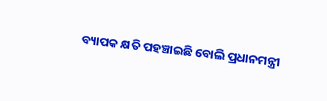ବ୍ୟାପକ କ୍ଷତି ପହଞ୍ଚାଇଛି ବୋଲି ପ୍ରଧାନମନ୍ତ୍ରୀ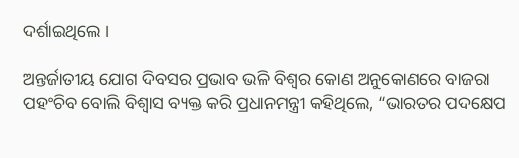ଦର୍ଶାଇଥିଲେ ।

ଅନ୍ତର୍ଜାତୀୟ ଯୋଗ ଦିବସର ପ୍ରଭାବ ଭଳି ବିଶ୍ୱର କୋଣ ଅନୁକୋଣରେ ବାଜରା ପହଂଚିବ ବୋଲି ବିଶ୍ୱାସ ବ୍ୟକ୍ତ କରି ପ୍ରଧାନମନ୍ତ୍ରୀ କହିଥିଲେ, “ଭାରତର ପଦକ୍ଷେପ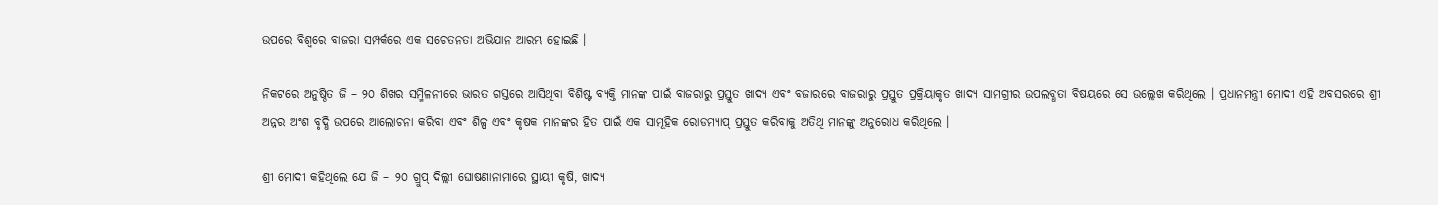ଉପରେ ବିଶ୍ୱରେ ବାଜରା ସମ୍ପର୍କରେ ଏକ ସଚେତନତା ଅଭିଯାନ ଆରମ୍ଭ ହୋଇଛି ।

ନିକଟରେ ଅନୁଷ୍ଠିତ ଜି – ୨୦ ଶିଖର ସମ୍ମିଳନୀରେ ଭାରତ ଗସ୍ତରେ ଆସିଥିବା ବିଶିଷ୍ଟ ବ୍ୟକ୍ତି ମାନଙ୍କ ପାଇଁ ବାଜରାରୁ ପ୍ରସ୍ତୁତ ଖାଦ୍ୟ ଏବଂ ବଜାରରେ ବାଜରାରୁ ପ୍ରସ୍ତୁତ ପ୍ରକ୍ରିୟାକୃତ ଖାଦ୍ୟ ସାମଗ୍ରୀର ଉପଲବ୍ଧତା ବିଷୟରେ ସେ ଉଲ୍ଲେଖ କରିଥିଲେ । ପ୍ରଧାନମନ୍ତ୍ରୀ ମୋଦୀ ଏହି ଅବସରରେ ଶ୍ରୀ ଅନ୍ନର ଅଂଶ ବୃଦ୍ଧି ଉପରେ ଆଲୋଚନା କରିବା ଏବଂ ଶିଳ୍ପ ଏବଂ କୃଷକ ମାନଙ୍କର ହିତ ପାଇଁ ଏକ ସାମୂହିକ ରୋଡମ୍ୟାପ୍ ପ୍ରସ୍ତୁତ କରିବାକୁ ଅତିଥି ମାନଙ୍କୁ ଅନୁରୋଧ କରିଥିଲେ ।

ଶ୍ରୀ ମୋଦୀ କହିଥିଲେ ଯେ ଜି – ୨୦ ଗ୍ରୁପ୍ ଦିଲ୍ଲୀ ଘୋଷଣାନାମାରେ ସ୍ଥାୟୀ କୃଷି, ଖାଦ୍ୟ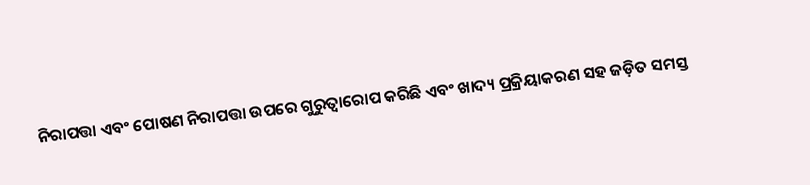ନିରାପତ୍ତା ଏବଂ ପୋଷଣ ନିରାପତ୍ତା ଉପରେ ଗୁରୁତ୍ୱାରୋପ କରିଛି ଏବଂ ଖାଦ୍ୟ ପ୍ରକ୍ରିୟାକରଣ ସହ ଜଡ଼ିତ ସମସ୍ତ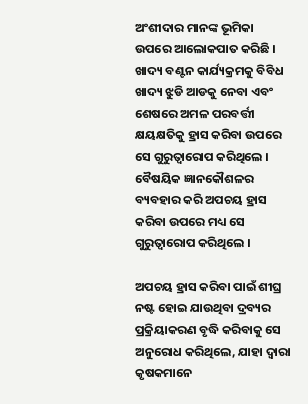ଅଂଶୀଦାର ମାନଙ୍କ ଭୂମିକା ଉପରେ ଆଲୋକପାତ କରିଛି । ଖାଦ୍ୟ ବଣ୍ଟନ କାର୍ଯ୍ୟକ୍ରମକୁ ବିବିଧ ଖାଦ୍ୟ ଝୁଡି ଆଡକୁ ନେବା ଏବଂ ଶେଷରେ ଅମଳ ପରବର୍ତ୍ତୀ କ୍ଷୟକ୍ଷତିକୁ ହ୍ରାସ କରିବା ଉପରେ ସେ ଗୁରୁତ୍ୱାରୋପ କରିଥିଲେ । ବୈଷୟିକ ଜ୍ଞାନକୌଶଳର ବ୍ୟବହାର କରି ଅପଚୟ ହ୍ରାସ କରିବା ଉପରେ ମଧ୍ୟ ସେ ଗୁରୁତ୍ୱାରୋପ କରିଥିଲେ ।

ଅପଚୟ ହ୍ରାସ କରିବା ପାଇଁ ଶୀଘ୍ର ନଷ୍ଟ ହୋଇ ଯାଉଥିବା ଦ୍ରବ୍ୟର ପ୍ରକ୍ରିୟାକରଣ ବୃଦ୍ଧି କରିବାକୁ ସେ ଅନୁରୋଧ କରିଥିଲେ, ଯାହା ଦ୍ୱାରା କୃଷକମାନେ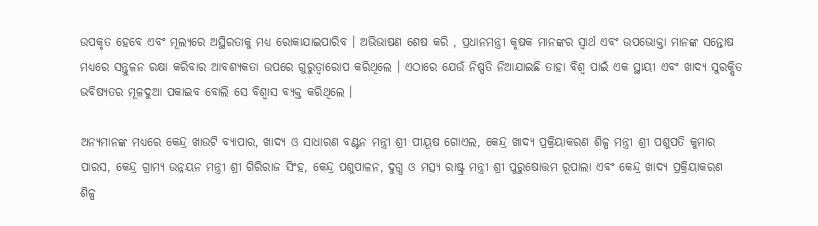ଉପକୃତ ହେବେ ଏବଂ ମୂଲ୍ୟରେ ଅସ୍ଥିରତାକୁ ମଧ୍ୟ ରୋକାଯାଇପାରିବ । ଅଭିଭାଷଣ ଶେଷ କରି , ପ୍ରଧାନମନ୍ତ୍ରୀ କୃଷକ ମାନଙ୍କର ସ୍ୱାର୍ଥ ଏବଂ ଉପଭୋକ୍ତା ମାନଙ୍କ ସନ୍ତୋଷ ମଧ୍ୟରେ ସନ୍ତୁଳନ ରକ୍ଷା କରିବାର ଆବଶ୍ୟକତା ଉପରେ ଗୁରୁତ୍ୱାରୋପ କରିଥିଲେ । ଏଠାରେ ଯେଉଁ ନିଷ୍ପତି ନିଆଯାଇଛି ତାହା ବିଶ୍ୱ ପାଇଁ ଏକ ସ୍ଥାୟୀ ଏବଂ ଖାଦ୍ୟ ସୁରକ୍ଷିତ ଭବିଷ୍ୟତର ମୂଳଦୁଆ ପକାଇବ ବୋଲି ସେ ବିଶ୍ୱାସ ବ୍ୟକ୍ତ କରିଥିଲେ ।

ଅନ୍ୟମାନଙ୍କ ମଧ୍ୟରେ କେନ୍ଦ୍ର ଖାଉଟି ବ୍ୟାପାର, ଖାଦ୍ୟ ଓ ସାଧାରଣ ବଣ୍ଟନ ମନ୍ତ୍ରୀ ଶ୍ରୀ ପୀୟୂଷ ଗୋଏଲ, କେନ୍ଦ୍ର ଖାଦ୍ୟ ପ୍ରକ୍ରିୟାକରଣ ଶିଳ୍ପ ମନ୍ତ୍ରୀ ଶ୍ରୀ ପଶୁପତି କୁମାର ପାରସ, କେନ୍ଦ୍ର ଗ୍ରାମ୍ୟ ଉନ୍ନୟନ ମନ୍ତ୍ରୀ ଶ୍ରୀ ଗିରିରାଜ ସିଂହ, କେନ୍ଦ୍ର ପଶୁପାଳନ, ଦୁଗ୍ଧ ଓ ମତ୍ସ୍ୟ ରାଷ୍ଟ୍ର ମନ୍ତ୍ରୀ ଶ୍ରୀ ପୁରୁଷୋତ୍ତମ ରୂପାଲା ଏବଂ କେନ୍ଦ୍ର ଖାଦ୍ୟ ପ୍ରକ୍ରିୟାକରଣ ଶିଳ୍ପ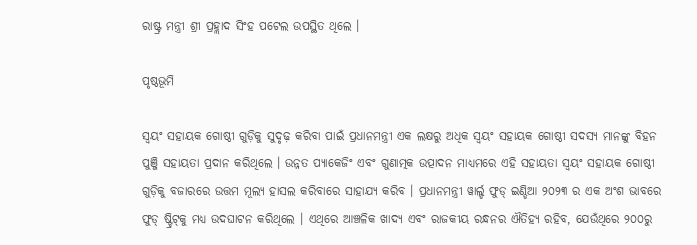ରାଷ୍ଟ୍ର ମନ୍ତ୍ରୀ ଶ୍ରୀ ପ୍ରହ୍ଲାଦ ସିଂହ ପଟେଲ ଉପସ୍ଥିତ ଥିଲେ ।

ପୃଷ୍ଠଭୂମି

ସ୍ୱୟଂ ସହାୟକ ଗୋଷ୍ଠୀ ଗୁଡ଼ିକୁ ସୁଦୃଢ଼ କରିବା ପାଇଁ ପ୍ରଧାନମନ୍ତ୍ରୀ ଏକ ଲକ୍ଷରୁ ଅଧିକ ସ୍ୱୟଂ ସହାୟକ ଗୋଷ୍ଠୀ ସଦସ୍ୟ ମାନଙ୍କୁ ବିହନ ପୁଞ୍ଜି ସହାୟତା ପ୍ରଦାନ କରିଥିଲେ । ଉନ୍ନତ ପ୍ୟାକେଜିଂ ଏବଂ ଗୁଣାତ୍ମକ ଉତ୍ପାଦନ ମାଧ୍ୟମରେ ଏହି ସହାୟତା ସ୍ୱୟଂ ସହାୟକ ଗୋଷ୍ଠୀ ଗୁଡ଼ିକୁ ବଜାରରେ ଉତ୍ତମ ମୂଲ୍ୟ ହାସଲ କରିବାରେ ସାହାଯ୍ୟ କରିବ । ପ୍ରଧାନମନ୍ତ୍ରୀ ୱାର୍ଲ୍ଡ ଫୁଡ୍ ଇଣ୍ଡିଆ ୨୦୨୩ ର ଏକ ଅଂଶ ଭାବରେ ଫୁଡ୍ ଷ୍ଟ୍ରିଟ୍‌କୁ ମଧ୍ୟ ଉଦଘାଟନ କରିଥିଲେ । ଏଥିରେ ଆଞ୍ଚଳିକ ଖାଦ୍ୟ ଏବଂ ରାଜକୀୟ ରନ୍ଧନର ଐତିହ୍ୟ ରହିବ, ଯେଉଁଥିରେ ୨୦୦ରୁ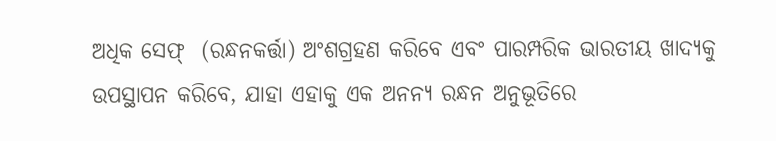ଅଧିକ ସେଫ୍  (ରନ୍ଧନକର୍ତ୍ତା) ଅଂଶଗ୍ରହଣ କରିବେ ଏବଂ ପାରମ୍ପରିକ ଭାରତୀୟ ଖାଦ୍ୟକୁ ଉପସ୍ଥାପନ କରିବେ, ଯାହା ଏହାକୁ ଏକ ଅନନ୍ୟ ରନ୍ଧନ ଅନୁଭୂତିରେ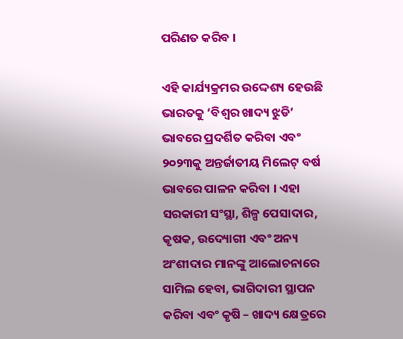ପରିଣତ କରିବ ।

ଏହି କାର୍ଯ୍ୟକ୍ରମର ଉଦ୍ଦେଶ୍ୟ ହେଉଛି ଭାରତକୁ ‘ବିଶ୍ୱର ଖାଦ୍ୟ ଝୁଡି’ ଭାବରେ ପ୍ରଦର୍ଶିତ କରିବା ଏବଂ ୨୦୨୩କୁ ଅନ୍ତର୍ଜାତୀୟ ମିଲେଟ୍ ବର୍ଷ ଭାବରେ ପାଳନ କରିବା । ଏହା ସରକାରୀ ସଂସ୍ଥା, ଶିଳ୍ପ ପେସାଦାର, କୃଷକ, ଉଦ୍ୟୋଗୀ ଏବଂ ଅନ୍ୟ ଅଂଶୀଦାର ମାନଙ୍କୁ ଆଲୋଚନାରେ ସାମିଲ ହେବା, ଭାଗିଦାରୀ ସ୍ଥାପନ କରିବା ଏବଂ କୃଷି – ଖାଦ୍ୟ କ୍ଷେତ୍ରରେ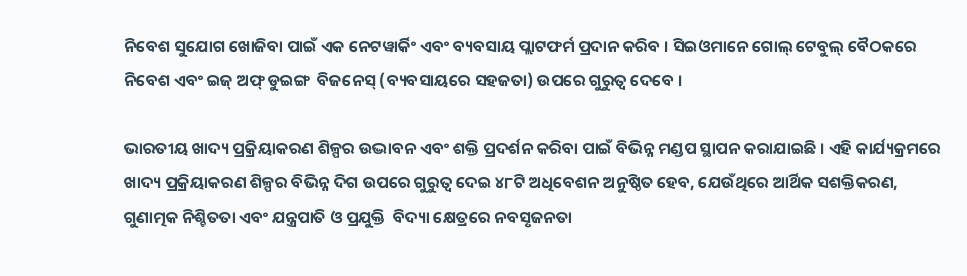ନିବେଶ ସୁଯୋଗ ଖୋଜିବା ପାଇଁ ଏକ ନେଟୱାର୍କିଂ ଏବଂ ବ୍ୟବସାୟ ପ୍ଲାଟଫର୍ମ ପ୍ରଦାନ କରିବ । ସିଇଓମାନେ ଗୋଲ୍ ଟେବୁଲ୍ ବୈଠକରେ  ନିବେଶ ଏବଂ ଇଜ୍ ଅଫ୍ ଡୁଇଙ୍ଗ  ବିଜନେସ୍ (ବ୍ୟବସାୟରେ ସହଜତା) ଉପରେ ଗୁରୁତ୍ୱ ଦେବେ ।

ଭାରତୀୟ ଖାଦ୍ୟ ପ୍ରକ୍ରିୟାକରଣ ଶିଳ୍ପର ଉଦ୍ଭାବନ ଏବଂ ଶକ୍ତି ପ୍ରଦର୍ଶନ କରିବା ପାଇଁ ବିଭିନ୍ନ ମଣ୍ଡପ ସ୍ଥାପନ କରାଯାଇଛି । ଏହି କାର୍ଯ୍ୟକ୍ରମରେ ଖାଦ୍ୟ ପ୍ରକ୍ରିୟାକରଣ ଶିଳ୍ପର ବିଭିନ୍ନ ଦିଗ ଉପରେ ଗୁରୁତ୍ୱ ଦେଇ ୪୮ଟି ଅଧିବେଶନ ଅନୁଷ୍ଠିତ ହେବ, ଯେଉଁଥିରେ ଆର୍ଥିକ ସଶକ୍ତିକରଣ, ଗୁଣାତ୍ମକ ନିଶ୍ଚିତତା ଏବଂ ଯନ୍ତ୍ରପାତି ଓ ପ୍ରଯୁକ୍ତି  ବିଦ୍ୟା କ୍ଷେତ୍ରରେ ନବସୃଜନତା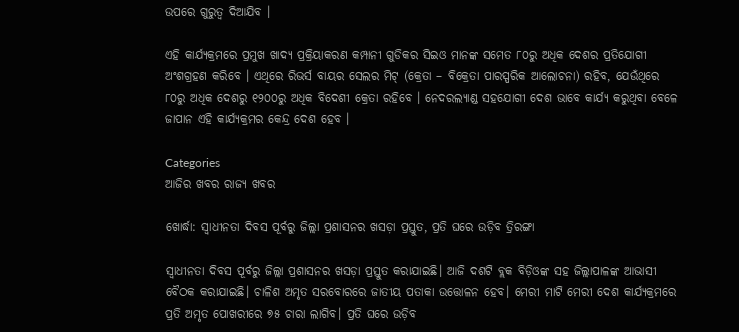ଉପରେ ଗୁରୁତ୍ୱ ଦିଆଯିବ ।

ଏହି କାର୍ଯ୍ୟକ୍ରମରେ ପ୍ରମୁଖ ଖାଦ୍ୟ ପ୍ରକ୍ରିୟାକରଣ କମ୍ପାନୀ ଗୁଡିକର ସିଇଓ ମାନଙ୍କ ସମେତ ୮୦ରୁ ଅଧିକ ଦେଶର ପ୍ରତିଯୋଗୀ ଅଂଶଗ୍ରହଣ କରିବେ । ଏଥିରେ ରିଭର୍ସ ବାୟର ସେଲର ମିଟ୍ (କ୍ରେତା – ବିକ୍ରେତା ପାରସ୍ପରିକ ଆଲୋଚନା) ରହିବ, ଯେଉଁଥିରେ ୮୦ରୁ ଅଧିକ ଦେଶରୁ ୧୨୦୦ରୁ ଅଧିକ ବିଦେଶୀ କ୍ରେତା ରହିବେ । ନେଦରଲ୍ୟାଣ୍ଡ ସହଯୋଗୀ ଦେଶ ଭାବେ କାର୍ଯ୍ୟ କରୁଥିବା ବେଳେ ଜାପାନ ଏହି କାର୍ଯ୍ୟକ୍ରମର କେନ୍ଦ୍ର ଦେଶ ହେବ ।

Categories
ଆଜିର ଖବର ରାଜ୍ୟ ଖବର

ଖୋର୍ଦ୍ଧା: ସ୍ୱାଧୀନତା ଦିବସ ପୂର୍ବରୁ ଜିଲ୍ଲା ପ୍ରଶାସନର ଖସଡ଼ା ପ୍ରସ୍ତୁତ, ପ୍ରତି ଘରେ ଉଡ଼ିବ ତ୍ରିରଙ୍ଗା

ସ୍ୱାଧୀନତା ଦିବସ ପୂର୍ବରୁ ଜିଲ୍ଲା ପ୍ରଶାସନର ଖସଡ଼ା ପ୍ରସ୍ତୁତ କରାଯାଇଛି। ଆଜି ଦଶଟି ବ୍ଲକ ବିଡ଼ିଓଙ୍କ ସହ ଜିଲ୍ଲାପାଳଙ୍କ ଆଭାସୀ ବୈଠକ କରାଯାଇଛି। ଚାଳିଶ ଅମୃତ ସରବୋରରେ ଜାତୀୟ ପତାକା ଉତ୍ତୋଳନ ହେବ। ମେରୀ ମାଟି ମେରୀ ଦେଶ କାର୍ଯ୍ୟକ୍ରମରେ ପ୍ରତି ଅମୃତ ପୋଖରୀରେ ୭୫ ଚାରା ଲାଗିବ। ପ୍ରତି ଘରେ ଉଡ଼ିବ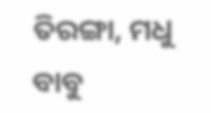ତିରଙ୍ଗା, ମଧୁ ବାବୁ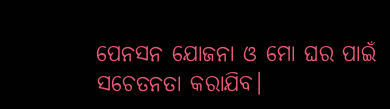ପେନସନ ଯୋଜନା ଓ ମୋ ଘର ପାଇଁ ସଚେତନତା କରାଯିବ।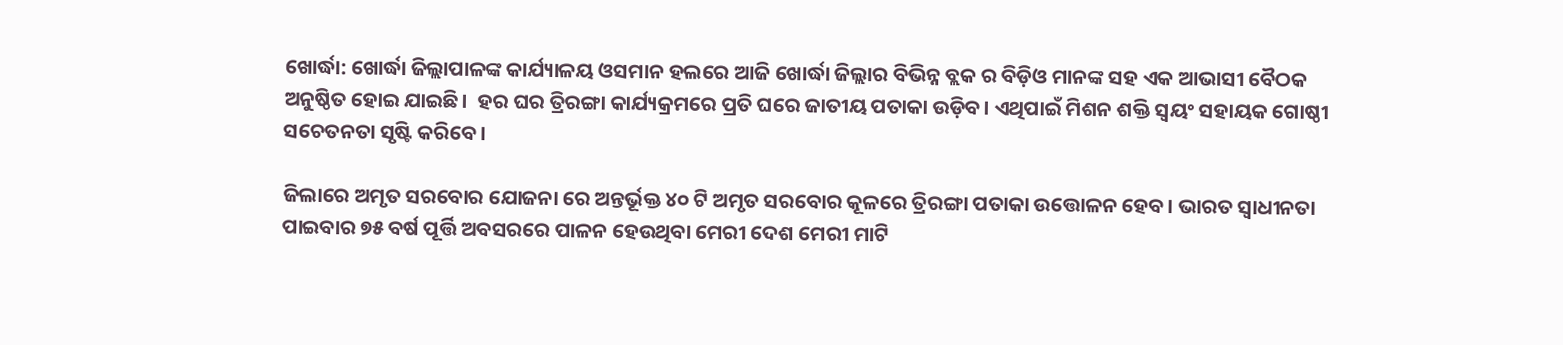ଖୋର୍ଦ୍ଧା: ଖୋର୍ଦ୍ଧା ଜିଲ୍ଲାପାଳଙ୍କ କାର୍ଯ୍ୟାଳୟ ଓସମାନ ହଲରେ ଆଜି ଖୋର୍ଦ୍ଧା ଜିଲ୍ଲାର ବିଭିନ୍ନ ବ୍ଲକ ର ବିଡ଼ିଓ ମାନଙ୍କ ସହ ଏକ ଆଭାସୀ ବୈଠକ ଅନୁଷ୍ଠିତ ହୋଇ ଯାଇଛି।  ହର ଘର ତ୍ରିରଙ୍ଗା କାର୍ଯ୍ୟକ୍ରମରେ ପ୍ରତି ଘରେ ଜାତୀୟ ପତାକା ଉଡ଼ିବ। ଏଥିପାଇଁ ମିଶନ ଶକ୍ତି ସ୍ୱୟଂ ସହାୟକ ଗୋଷ୍ଠୀ ସଚେତନତା ସୃଷ୍ଟି କରିବେ।

ଜିଲାରେ ଅମୃତ ସରବୋର ଯୋଜନା ରେ ଅନ୍ତର୍ଭୂକ୍ତ ୪୦ ଟି ଅମୃତ ସରବୋର କୂଳରେ ତ୍ରିରଙ୍ଗା ପତାକା ଉତ୍ତୋଳନ ହେବ। ଭାରତ ସ୍ୱାଧୀନତା ପାଇବାର ୭୫ ବର୍ଷ ପୂର୍ତ୍ତି ଅବସରରେ ପାଳନ ହେଉଥିବା ମେରୀ ଦେଶ ମେରୀ ମାଟି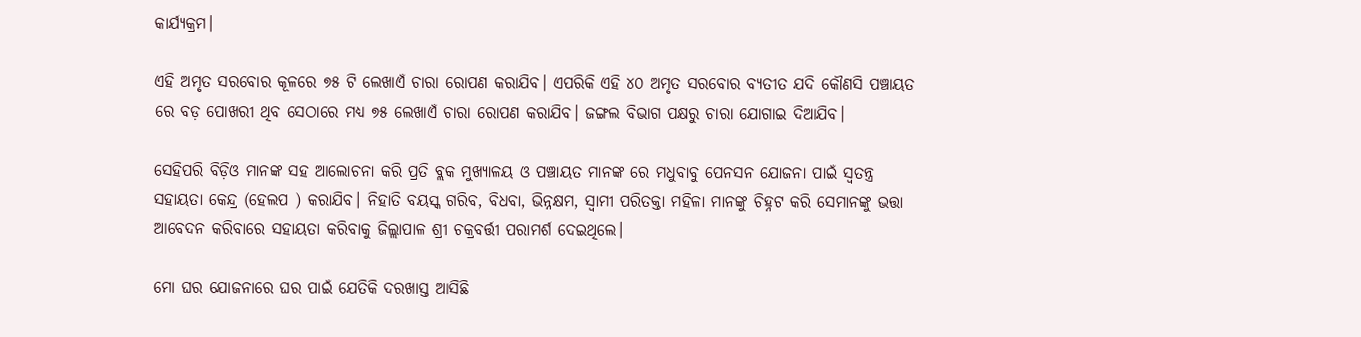କାର୍ଯ୍ୟକ୍ରମ।

ଏହି ଅମୃତ ସରବୋର କୂଳରେ ୭୫ ଟି ଲେଖାଏଁ ଚାରା ରୋପଣ କରାଯିବ। ଏପରିକି ଏହି ୪୦ ଅମୃତ ସରବୋର ବ୍ୟତୀତ ଯଦି କୌଣସି ପଞ୍ଚାୟତ ରେ ବଡ଼ ପୋଖରୀ ଥିବ ସେଠାରେ ମଧ୍ୟ ୭୫ ଲେଖାଏଁ ଚାରା ରୋପଣ କରାଯିବ। ଜଙ୍ଗଲ ବିଭାଗ ପକ୍ଷରୁ ଚାରା ଯୋଗାଇ ଦିଆଯିବ।

ସେହିପରି ବିଡ଼ିଓ ମାନଙ୍କ ସହ ଆଲୋଚନା କରି ପ୍ରତି ବ୍ଲକ ମୁଖ୍ୟାଳୟ ଓ ପଞ୍ଚାୟତ ମାନଙ୍କ ରେ ମଧୁବାବୁ ପେନସନ ଯୋଜନା ପାଇଁ ସ୍ୱତନ୍ତ୍ର ସହାୟତା କେନ୍ଦ୍ର (ହେଲପ ) କରାଯିବ। ନିହାତି ବୟସ୍କ ଗରିବ, ବିଧବା, ଭିନ୍ନକ୍ଷମ, ସ୍ୱାମୀ ପରିତକ୍ତା ମହିଳା ମାନଙ୍କୁ ଚିହ୍ନଟ କରି ସେମାନଙ୍କୁ ଭତ୍ତା ଆବେଦନ କରିବାରେ ସହାୟତା କରିବାକୁ ଜିଲ୍ଲାପାଳ ଶ୍ରୀ ଚକ୍ରବର୍ତ୍ତୀ ପରାମର୍ଶ ଦେଇଥିଲେ।

ମୋ ଘର ଯୋଜନାରେ ଘର ପାଇଁ ଯେତିକି ଦରଖାସ୍ତ ଆସିଛି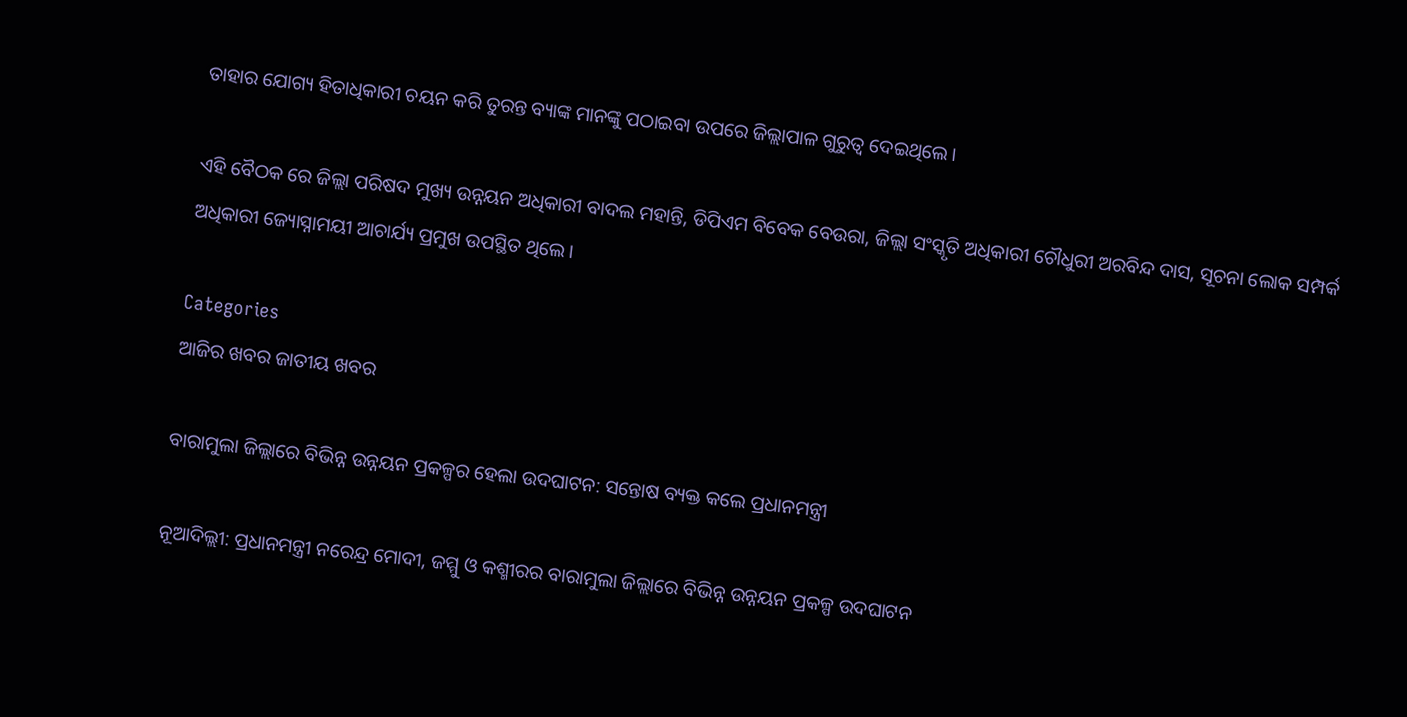ତାହାର ଯୋଗ୍ୟ ହିତାଧିକାରୀ ଚୟନ କରି ତୁରନ୍ତ ବ୍ୟାଙ୍କ ମାନଙ୍କୁ ପଠାଇବା ଉପରେ ଜିଲ୍ଲାପାଳ ଗୁରୁତ୍ୱ ଦେଇଥିଲେ।

ଏହି ବୈଠକ ରେ ଜିଲ୍ଲା ପରିଷଦ ମୁଖ୍ୟ ଉନ୍ନୟନ ଅଧିକାରୀ ବାଦଲ ମହାନ୍ତି, ଡିପିଏମ ବିବେକ ବେଉରା, ଜିଲ୍ଲା ସଂସ୍କୃତି ଅଧିକାରୀ ଚୌଧୁରୀ ଅରବିନ୍ଦ ଦାସ, ସୂଚନା ଲୋକ ସମ୍ପର୍କ ଅଧିକାରୀ ଜ୍ୟୋସ୍ନାମୟୀ ଆଚାର୍ଯ୍ୟ ପ୍ରମୁଖ ଉପସ୍ଥିତ ଥିଲେ।

Categories
ଆଜିର ଖବର ଜାତୀୟ ଖବର

ବାରାମୁଲା ଜିଲ୍ଲାରେ ବିଭିନ୍ନ ଉନ୍ନୟନ ପ୍ରକଳ୍ପର ହେଲା ଉଦଘାଟନ: ସନ୍ତୋଷ ବ୍ୟକ୍ତ କଲେ ପ୍ରଧାନମନ୍ତ୍ରୀ

ନୂଆଦିଲ୍ଲୀ: ପ୍ରଧାନମନ୍ତ୍ରୀ ନରେନ୍ଦ୍ର ମୋଦୀ, ଜମ୍ମୁ ଓ କଶ୍ମୀରର ବାରାମୁଲା ଜିଲ୍ଲାରେ ବିଭିନ୍ନ ଉନ୍ନୟନ ପ୍ରକଳ୍ପ ଉଦଘାଟନ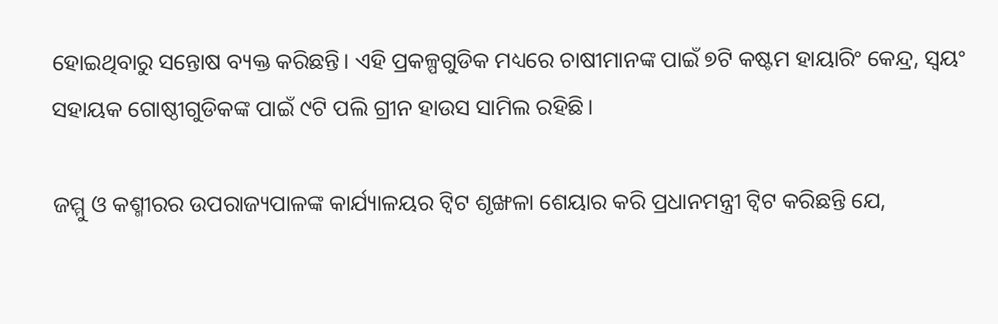ହୋଇଥିବାରୁ ସନ୍ତୋଷ ବ୍ୟକ୍ତ କରିଛନ୍ତି। ଏହି ପ୍ରକଳ୍ପଗୁଡିକ ମଧ୍ୟରେ ଚାଷୀମାନଙ୍କ ପାଇଁ ୭ଟି କଷ୍ଟମ ହାୟାରିଂ କେନ୍ଦ୍ର, ସ୍ୱୟଂ ସହାୟକ ଗୋଷ୍ଠୀଗୁଡିକଙ୍କ ପାଇଁ ୯ଟି ପଲି ଗ୍ରୀନ ହାଉସ ସାମିଲ ରହିଛି।

ଜମ୍ମୁ ଓ କଶ୍ମୀରର ଉପରାଜ୍ୟପାଳଙ୍କ କାର୍ଯ୍ୟାଳୟର ଟ୍ୱିଟ ଶୃଙ୍ଖଳା ଶେୟାର କରି ପ୍ରଧାନମନ୍ତ୍ରୀ ଟ୍ୱିଟ କରିଛନ୍ତି ଯେ,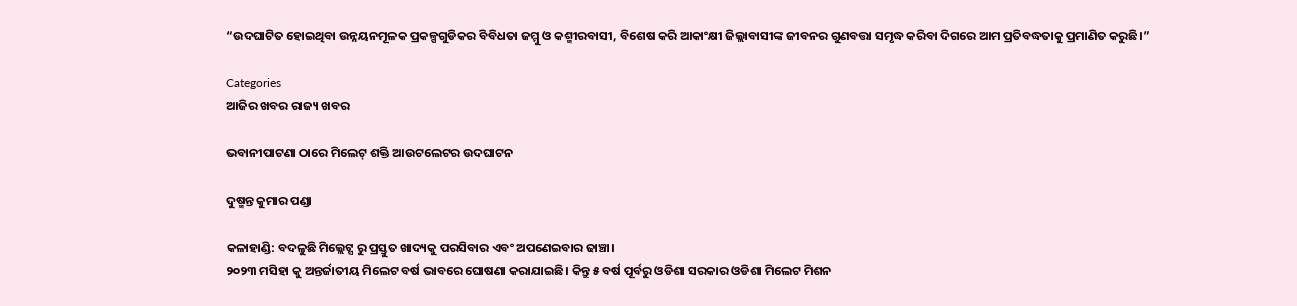“ଉଦଘାଟିତ ହୋଇଥିବା ଉନ୍ନୟନମୂଳକ ପ୍ରକଳ୍ପଗୁଡିକର ବିବିଧତା ଜମ୍ମୁ ଓ କଶ୍ମୀରବାସୀ, ବିଶେଷ କରି ଆକାଂକ୍ଷୀ ଜିଲ୍ଲାବାସୀଙ୍କ ଜୀବନର ଗୁଣବତ୍ତା ସମୃଦ୍ଧ କରିବା ଦିଗରେ ଆମ ପ୍ରତିବଦ୍ଧତାକୁ ପ୍ରମାଣିତ କରୁଛି।”

Categories
ଆଜିର ଖବର ରାଜ୍ୟ ଖବର

ଭବାନୀପାଟଣା ଠାରେ ମିଲେଟ୍ ଶକ୍ତି ଆଉଟଲେଟର ଉଦଘାଟନ

ଦୁଷ୍ମନ୍ତ କୁମାର ପଣ୍ଡା

କଳାହାଣ୍ଡି: ବଦଳୁଛି ମିଲ୍ଲେଟ୍ସ ରୁ ପ୍ରସ୍ତୁତ ଖାଦ୍ୟକୁ ପରସିବାର ଏବଂ ଅପଣେଇବାର ଢାଞ୍ଚା।
୨୦୨୩ ମସିହା କୁ ଅନ୍ତର୍ଜାତୀୟ ମିଲେଟ ବର୍ଷ ଭାବରେ ଘୋଷଣା କରାଯାଇଛି। କିନ୍ତୁ ୫ ବର୍ଷ ପୂର୍ବରୁ ଓଡିଶା ସରକାର ଓଡିଶା ମିଲେଟ ମିଶନ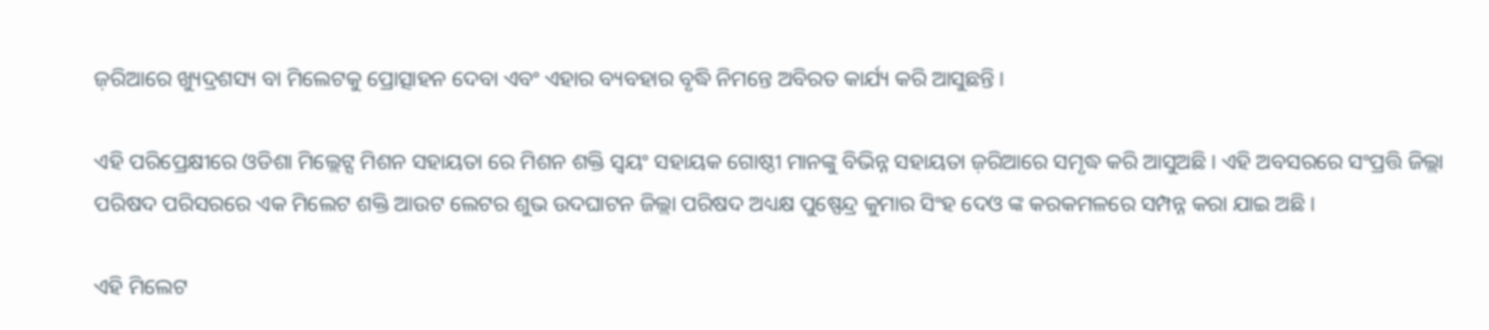ଜ଼ରିଆରେ ଖ୍ୟୁଦ୍ରଶସ୍ୟ ବା ମିଲେଟକୁ ପ୍ରୋତ୍ସାହନ ଦେବା ଏବଂ ଏହାର ବ୍ୟବହାର ବୃଦ୍ଧି ନିମନ୍ତେ ଅବିରତ କାର୍ଯ୍ୟ କରି ଆସୁଛନ୍ତି।

ଏହି ପରିପ୍ରେକ୍ଷୀରେ ଓଡିଶା ମିଲ୍ଲେଟ୍ସ ମିଶନ ସହାୟତା ରେ ମିଶନ ଶକ୍ତି ସ୍ୱୟଂ ସହାୟକ ଗୋଷ୍ଠୀ ମାନଙ୍କୁ ବିଭିନ୍ନ ସହାୟତା ଜ଼ରିଆରେ ସମୃଦ୍ଧ କରି ଆସୁଅଛି। ଏହି ଅବସରରେ ସଂପ୍ରତ୍ତି ଜିଲ୍ଲା ପରିଷଦ ପରିସରରେ ଏକ ମିଲେଟ ଶକ୍ତି ଆଉଟ ଲେଟର ଶୁଭ ଉଦଘାଟନ ଜିଲ୍ଲା ପରିଷଦ ଅଧ୍ୟକ୍ଷ ପୁଷ୍ପେନ୍ଦ୍ର କୁମାର ସିଂହ ଦେଓ ଙ୍କ କରକମଳରେ ସମ୍ପନ୍ନ କରା ଯାଇ ଅଛି।

ଏହି ମିଲେଟ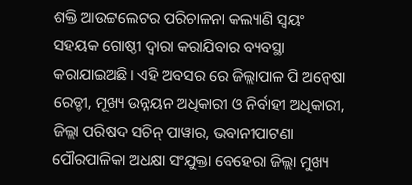ଶକ୍ତି ଆଉଟ୍ଟଲେଟର ପରିଚାଳନା କଲ୍ୟାଣି ସ୍ୱୟଂ ସହୟକ ଗୋଷ୍ଠୀ ଦ୍ୱାରା କରାଯିବାର ବ୍ୟବସ୍ଥା କରାଯାଇଅଛି। ଏହି ଅବସର ରେ ଜିଲ୍ଲାପାଳ ପି ଅନ୍ୱେଷା ରେଡ୍ଡୀ, ମୂଖ୍ୟ ଉନ୍ନୟନ ଅଧିକାରୀ ଓ ନିର୍ବାହୀ ଅଧିକାରୀ, ଜିଲ୍ଲା ପରିଷଦ ସଚିନ୍ ପାୱାର, ଭବାନୀପାଟଣା ପୌରପାଳିକା ଅଧକ୍ଷା ସଂଯୁକ୍ତା ବେହେରା ଜିଲ୍ଲା ମୁଖ୍ୟ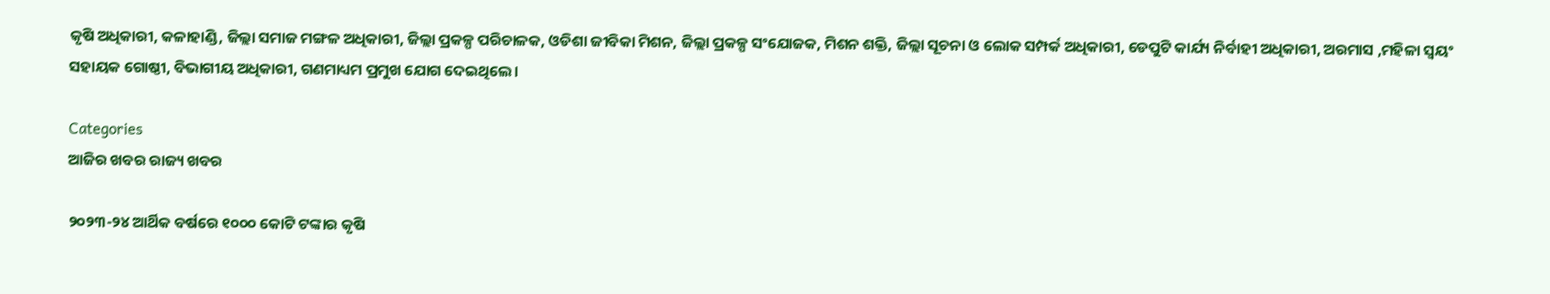କୃଷି ଅଧିକାରୀ, କଳାହାଣ୍ଡି, ଜିଲ୍ଲା ସମାଜ ମଙ୍ଗଳ ଅଧିକାରୀ, ଜିଲ୍ଲା ପ୍ରକଳ୍ପ ପରିଚାଳକ, ଓଡିଶା ଜୀବିକା ମିଶନ, ଜିଲ୍ଲା ପ୍ରକଳ୍ପ ସଂଯୋଜକ, ମିଶନ ଶକ୍ତି, ଜିଲ୍ଲା ସୂଚନା ଓ ଲୋକ ସମ୍ପର୍କ ଅଧିକାରୀ, ଡେପୁଟି କାର୍ଯ୍ୟ ନିର୍ବାହୀ ଅଧିକାରୀ, ଅରମାସ ,ମହିଳା ସ୍ୱୟଂ ସହାୟକ ଗୋଷ୍ଠୀ, ବିଭାଗୀୟ ଅଧିକାରୀ, ଗଣମାଧ୍ୟମ ପ୍ରମୁଖ ଯୋଗ ଦେଇଥିଲେ।

Categories
ଆଜିର ଖବର ରାଜ୍ୟ ଖବର

୨୦୨୩-୨୪ ଆର୍ଥିକ ବର୍ଷରେ ୧୦୦୦ କୋଟି ଟଙ୍କାର କୃଷି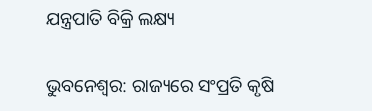ଯନ୍ତ୍ରପାତି ବିକ୍ରି ଲକ୍ଷ୍ୟ

ଭୁବନେଶ୍ୱର: ରାଜ୍ୟରେ ସଂପ୍ରତି କୃଷି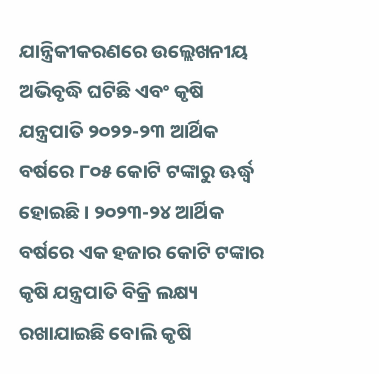ଯାନ୍ତ୍ରିକୀକରଣରେ ଉଲ୍ଲେଖନୀୟ ଅଭିବୃଦ୍ଧି ଘଟିଛି ଏବଂ କୃଷି ଯନ୍ତ୍ରପାତି ୨୦୨୨-୨୩ ଆର୍ଥିକ ବର୍ଷରେ ୮୦୫ କୋଟି ଟଙ୍କାରୁ ଊର୍ଦ୍ଧ୍ଵ ହୋଇଛି। ୨୦୨୩-୨୪ ଆର୍ଥିକ ବର୍ଷରେ ଏକ ହଜାର କୋଟି ଟଙ୍କାର କୃଷି ଯନ୍ତ୍ରପାତି ବିକ୍ରି ଲକ୍ଷ୍ୟ ରଖାଯାଇଛି ବୋଲି କୃଷି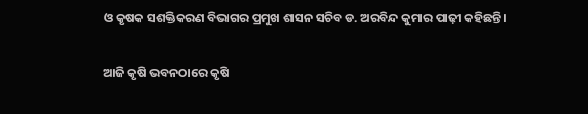ଓ କୃଷକ ସଶକ୍ତିକରଣ ବିଭାଗର ପ୍ରମୁଖ ଶାସନ ସଚିବ ଡ. ଅରବିନ୍ଦ କୁମାର ପାଢ଼ୀ କହିଛନ୍ତି।

ଆଜି କୃଷି ଭବନଠାରେ କୃଷି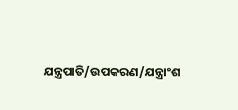ଯନ୍ତ୍ରପାତି/ଉପକରଣ/ଯନ୍ତ୍ରାଂଶ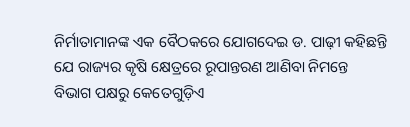ନିର୍ମାତାମାନଙ୍କ ଏକ ବୈଠକରେ ଯୋଗଦେଇ ଡ. ପାଢ଼ୀ କହିଛନ୍ତି ଯେ ରାଜ୍ୟର କୃଷି କ୍ଷେତ୍ରରେ ରୂପାନ୍ତରଣ ଆଣିବା ନିମନ୍ତେ ବିଭାଗ ପକ୍ଷରୁ କେତେଗୁଡ଼ିଏ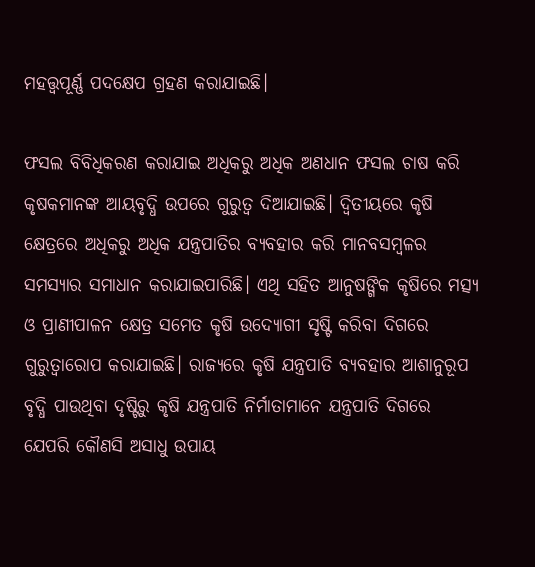ମହତ୍ତ୍ୱପୂର୍ଣ୍ଣ ପଦକ୍ଷେପ ଗ୍ରହଣ କରାଯାଇଛି।

ଫସଲ ବିବିଧିକରଣ କରାଯାଇ ଅଧିକରୁ ଅଧିକ ଅଣଧାନ ଫସଲ ଚାଷ କରି କୃଷକମାନଙ୍କ ଆୟବୃଦ୍ଧି ଉପରେ ଗୁରୁତ୍ୱ ଦିଆଯାଇଛି। ଦ୍ୱିତୀୟରେ କୃଷି କ୍ଷେତ୍ରରେ ଅଧିକରୁ ଅଧିକ ଯନ୍ତ୍ରପାତିର ବ୍ୟବହାର କରି ମାନବସମ୍ବଳର ସମସ୍ୟାର ସମାଧାନ କରାଯାଇପାରିଛି। ଏଥି ସହିତ ଆନୁଷଙ୍ଗିକ କୃଷିରେ ମତ୍ସ୍ୟ ଓ ପ୍ରାଣୀପାଳନ କ୍ଷେତ୍ର ସମେତ କୃଷି ଉଦ୍ୟୋଗୀ ସୃଷ୍ଟି କରିବା ଦିଗରେ ଗୁରୁତ୍ୱାରୋପ କରାଯାଇଛି। ରାଜ୍ୟରେ କୃଷି ଯନ୍ତ୍ରପାତି ବ୍ୟବହାର ଆଶାନୁରୂପ ବୃଦ୍ଧି ପାଉଥିବା ଦୃଷ୍ଟିରୁ କୃଷି ଯନ୍ତ୍ରପାତି ନିର୍ମାତାମାନେ ଯନ୍ତ୍ରପାତି ଦିଗରେ ଯେପରି କୌଣସି ଅସାଧୁ ଉପାୟ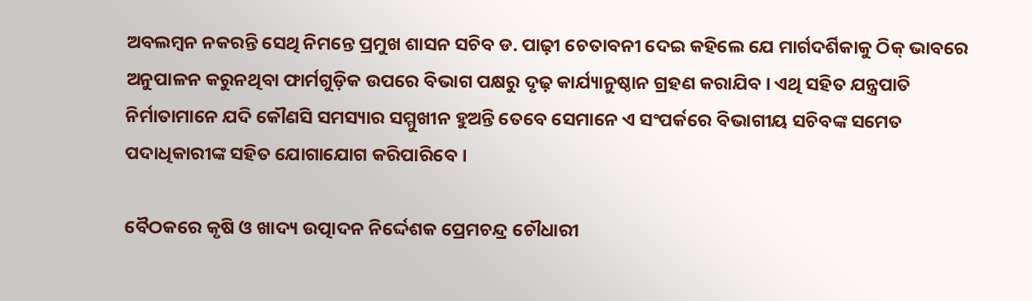ଅବଲମ୍ବନ ନକରନ୍ତି ସେଥି ନିମନ୍ତେ ପ୍ରମୁଖ ଶାସନ ସଚିବ ଡ. ପାଢ଼ୀ ଚେତାବନୀ ଦେଇ କହିଲେ ଯେ ମାର୍ଗଦର୍ଶିକାକୁ ଠିକ୍‌ ଭାବରେ ଅନୁପାଳନ କରୁନଥିବା ଫାର୍ମଗୁଡ଼ିକ ଉପରେ ବିଭାଗ ପକ୍ଷରୁ ଦୃଢ଼ କାର୍ଯ୍ୟାନୁଷ୍ଠାନ ଗ୍ରହଣ କରାଯିବ। ଏଥି ସହିତ ଯନ୍ତ୍ରପାତି ନିର୍ମାତାମାନେ ଯଦି କୌଣସି ସମସ୍ୟାର ସମ୍ମୁଖୀନ ହୁଅନ୍ତି ତେବେ ସେମାନେ ଏ ସଂପର୍କରେ ବିଭାଗୀୟ ସଚିବଙ୍କ ସମେତ ପଦାଧିକାରୀଙ୍କ ସହିତ ଯୋଗାଯୋଗ କରିପାରିବେ।

ବୈଠକରେ କୃଷି ଓ ଖାଦ୍ୟ ଉତ୍ପାଦନ ନିର୍ଦ୍ଦେଶକ ପ୍ରେମଚନ୍ଦ୍ର ଚୌଧାରୀ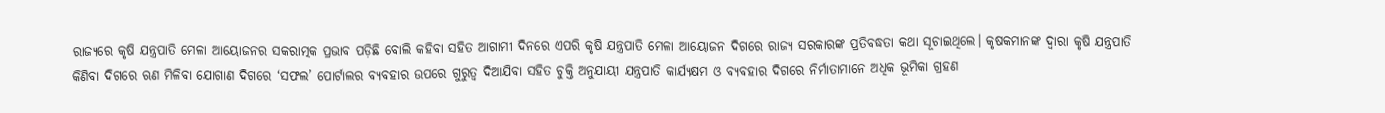ରାଜ୍ୟରେ କୃଷି ଯନ୍ତ୍ରପାତି ମେଳା ଆୟୋଜନର ସକରାତ୍ମକ ପ୍ରଭାବ ପଡ଼ିଛି ବୋଲି କହିବା ସହିତ ଆଗାମୀ ଦିନରେ ଏପରି କୃଷି ଯନ୍ତ୍ରପାତି ମେଳା ଆୟୋଜନ ଦିଗରେ ରାଜ୍ୟ ସରକାରଙ୍କ ପ୍ରତିବଦ୍ଧତା କଥା ସୂଚାଇଥିଲେ। କୃଷକମାନଙ୍କ ଦ୍ୱାରା କୃଷି ଯନ୍ତ୍ରପାତି କିଣିବା ଦିଗରେ ଋଣ ମିଳିବା ଯୋଗାଣ ଦିଗରେ ‘ସଫଲ’ ପୋର୍ଟାଲର ବ୍ୟବହାର ଉପରେ ଗୁରୁତ୍ୱ ଦିଆଯିବା ସହିତ ଚୁକ୍ତି ଅନୁଯାୟୀ ଯନ୍ତ୍ରପାତି କାର୍ଯ୍ୟକ୍ଷମ ଓ ବ୍ୟବହାର ଦିଗରେ ନିର୍ମାତାମାନେ ଅଧିକ ଭୂମିକା ଗ୍ରହଣ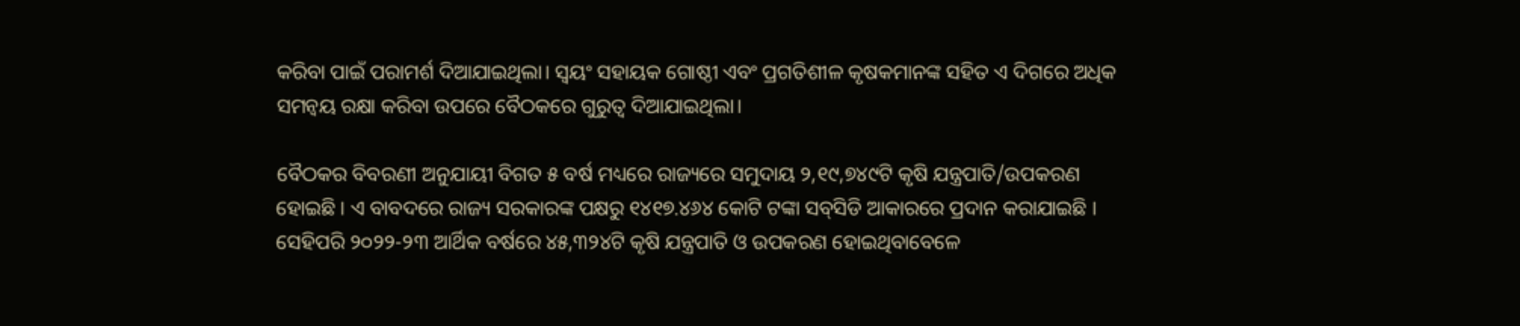କରିବା ପାଇଁ ପରାମର୍ଶ ଦିଆଯାଇଥିଲା। ସ୍ୱୟଂ ସହାୟକ ଗୋଷ୍ଠୀ ଏବଂ ପ୍ରଗତିଶୀଳ କୃଷକମାନଙ୍କ ସହିତ ଏ ଦିଗରେ ଅଧିକ ସମନ୍ୱୟ ରକ୍ଷା କରିବା ଉପରେ ବୈଠକରେ ଗୁରୁତ୍ୱ ଦିଆଯାଇଥିଲା।

ବୈଠକର ବିବରଣୀ ଅନୁଯାୟୀ ବିଗତ ୫ ବର୍ଷ ମଧ୍ୟରେ ରାଜ୍ୟରେ ସମୁଦାୟ ୨,୧୯,୭୪୯ଟି କୃଷି ଯନ୍ତ୍ରପାତି/ଉପକରଣ ହୋଇଛି । ଏ ବାବଦରେ ରାଜ୍ୟ ସରକାରଙ୍କ ପକ୍ଷରୁ ୧୪୧୭.୪୬୪ କୋଟି ଟଙ୍କା ସବ୍‌ସିଡି ଆକାରରେ ପ୍ରଦାନ କରାଯାଇଛି । ସେହିପରି ୨୦୨୨-୨୩ ଆର୍ଥିକ ବର୍ଷରେ ୪୫,୩୨୪ଟି କୃଷି ଯନ୍ତ୍ରପାତି ଓ ଉପକରଣ ହୋଇଥିବାବେଳେ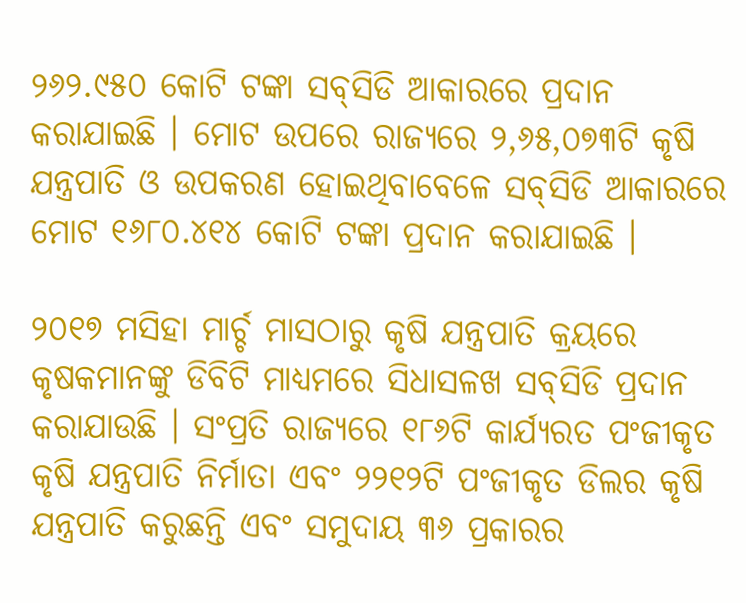୨୬୨.୯୫୦ କୋଟି ଟଙ୍କା ସବ୍‌ସିଡି ଆକାରରେ ପ୍ରଦାନ କରାଯାଇଛି । ମୋଟ ଉପରେ ରାଜ୍ୟରେ ୨,୬୫,୦୭୩ଟି କୃଷି ଯନ୍ତ୍ରପାତି ଓ ଉପକରଣ ହୋଇଥିବାବେଳେ ସବ୍‌ସିଡି ଆକାରରେ ମୋଟ ୧୬୮୦.୪୧୪ କୋଟି ଟଙ୍କା ପ୍ରଦାନ କରାଯାଇଛି ।

୨୦୧୭ ମସିହା ମାର୍ଚ୍ଚ ମାସଠାରୁ କୃଷି ଯନ୍ତ୍ରପାତି କ୍ରୟରେ କୃଷକମାନଙ୍କୁ ଡିବିଟି ମାଧ୍ୟମରେ ସିଧାସଳଖ ସବ୍‌ସିଡି ପ୍ରଦାନ କରାଯାଉଛି । ସଂପ୍ରତି ରାଜ୍ୟରେ ୧୮୬ଟି କାର୍ଯ୍ୟରତ ପଂଜୀକୃତ କୃଷି ଯନ୍ତ୍ରପାତି ନିର୍ମାତା ଏବଂ ୨୨୧୨ଟି ପଂଜୀକୃତ ଡିଲର କୃଷି ଯନ୍ତ୍ରପାତି କରୁଛନ୍ତି ଏବଂ ସମୁଦାୟ ୩୬ ପ୍ରକାରର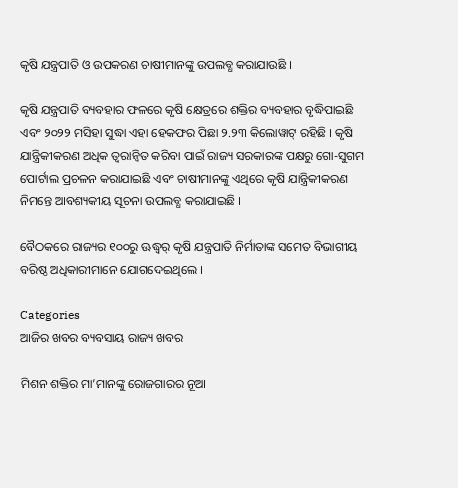କୃଷି ଯନ୍ତ୍ରପାତି ଓ ଉପକରଣ ଚାଷୀମାନଙ୍କୁ ଉପଲବ୍ଧ କରାଯାଉଛି ।

କୃଷି ଯନ୍ତ୍ରପାତି ବ୍ୟବହାର ଫଳରେ କୃଷି କ୍ଷେତ୍ରରେ ଶକ୍ତିର ବ୍ୟବହାର ବୃଦ୍ଧିପାଇଛି ଏବଂ ୨୦୨୨ ମସିହା ସୁଦ୍ଧା ଏହା ହେକଫର ପିଛା ୨.୨୩ କିଲୋୱାଟ୍‌ ରହିଛି । କୃଷି ଯାନ୍ତ୍ରିକୀକରଣ ଅଧିକ ତ୍ୱରାନ୍ୱିତ କରିବା ପାଇଁ ରାଜ୍ୟ ସରକାରଙ୍କ ପକ୍ଷରୁ ଗୋ-ସୁଗମ ପୋର୍ଟାଲ ପ୍ରଚଳନ କରାଯାଇଛି ଏବଂ ଚାଷୀମାନଙ୍କୁ ଏଥିରେ କୃଷି ଯାନ୍ତ୍ରିକୀକରଣ ନିମନ୍ତେ ଆବଶ୍ୟକୀୟ ସୂଚନା ଉପଲବ୍ଧ କରାଯାଇଛି ।

ବୈଠକରେ ରାଜ୍ୟର ୧୦୦ରୁ ଊଦ୍ଧ୍ୱର୍ କୃଷି ଯନ୍ତ୍ରପାତି ନିର୍ମାତାଙ୍କ ସମେତ ବିଭାଗୀୟ ବରିଷ୍ଠ ଅଧିକାରୀମାନେ ଯୋଗଦେଇଥିଲେ ।

Categories
ଆଜିର ଖବର ବ୍ୟବସାୟ ରାଜ୍ୟ ଖବର

ମିଶନ ଶକ୍ତିର ମା’ମାନଙ୍କୁ ରୋଜଗାରର ନୂଆ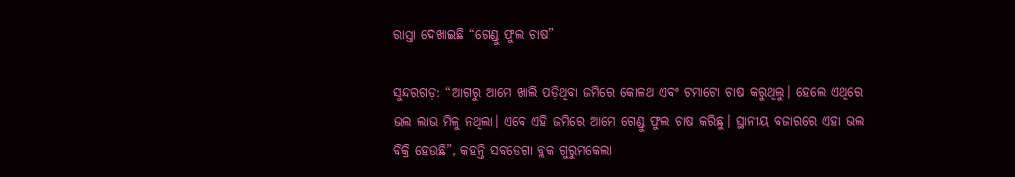ରାସ୍ତା ଦେଖାଇଛି “ଗେଣ୍ଡୁ ଫୁଲ ଚାଷ”

ସୁନ୍ଦରଗଡ଼: “ଆଗରୁ ଆମେ ଖାଲି ପଡ଼ିଥିବା ଜମିରେ କୋଳଥ ଏବଂ ଟମାଟୋ ଚାଷ କରୁଥିଲୁ। ହେଲେ ଏଥିରେ ଭଲ ଲାଭ ମିଳୁ ନଥିଲା। ଏବେ ଏହି ଜମିରେ ଆମେ ଗେଣ୍ଡୁ ଫୁଲ ଚାଷ କରିଛୁ। ସ୍ଥାନୀୟ ବଜାରରେ ଏହା ଭଲ ବିକ୍ରି ହେଉଛି”, କହନ୍ତି ସବଡେଗା ବ୍ଲକ ଗୁରୁମକେଲା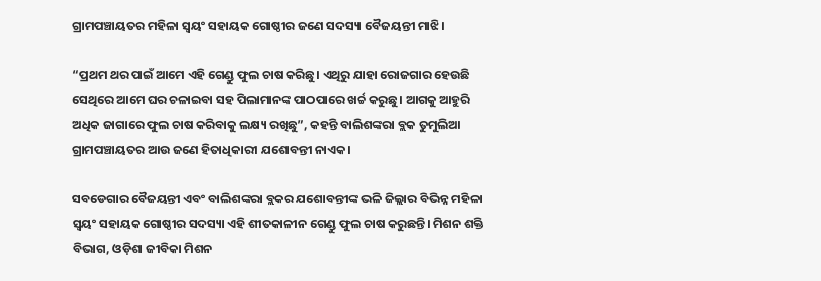ଗ୍ରାମପଞ୍ଚାୟତର ମହିଳା ସ୍ୱୟଂ ସହାୟକ ଗୋଷ୍ଠୀର ଜଣେ ସଦସ୍ୟା ବୈଜୟନ୍ତୀ ମାଝି।

“ପ୍ରଥମ ଥର ପାଇଁ ଆମେ ଏହି ଗେଣ୍ଡୁ ଫୁଲ ଚାଷ କରିଛୁ। ଏଥିରୁ ଯାହା ରୋଜଗାର ହେଉଛି ସେଥିରେ ଆମେ ଘର ଚଳାଇବା ସହ ପିଲାମାନଙ୍କ ପାଠପାରେ ଖର୍ଚ୍ଚ କରୁଛୁ। ଆଗକୁ ଆହୁରି ଅଧିକ ଜାଗାରେ ଫୁଲ ଚାଷ କରିବାକୁ ଲକ୍ଷ୍ୟ ରଖିଛୁ”, କହନ୍ତି ବାଲିଶଙ୍କରା ବ୍ଲକ ତୁମୁଲିଆ ଗ୍ରାମପଞ୍ଚାୟତର ଆଉ ଜଣେ ହିତାଧିକାରୀ ଯଶୋବନ୍ତୀ ନାଏକ।

ସବଡେଗାର ବୈଜୟନ୍ତୀ ଏବଂ ବାଲିଶଙ୍କରା ବ୍ଲକର ଯଶୋବନ୍ତୀଙ୍କ ଭଳି ଜିଲ୍ଲାର ବିଭିନ୍ନ ମହିଳା ସ୍ୱୟଂ ସହାୟକ ଗୋଷ୍ଠୀର ସଦସ୍ୟା ଏହି ଶୀତକାଳୀନ ଗେଣ୍ଡୁ ଫୁଲ ଚାଷ କରୁଛନ୍ତି। ମିଶନ ଶକ୍ତି ବିଭାଗ, ଓଡ଼ିଶା ଜୀବିକା ମିଶନ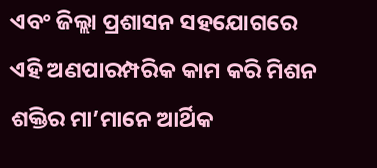ଏବଂ ଜିଲ୍ଲା ପ୍ରଶାସନ ସହଯୋଗରେ ଏହି ଅଣପାରମ୍ପରିକ କାମ କରି ମିଶନ ଶକ୍ତିର ମା’ମାନେ ଆର୍ଥିକ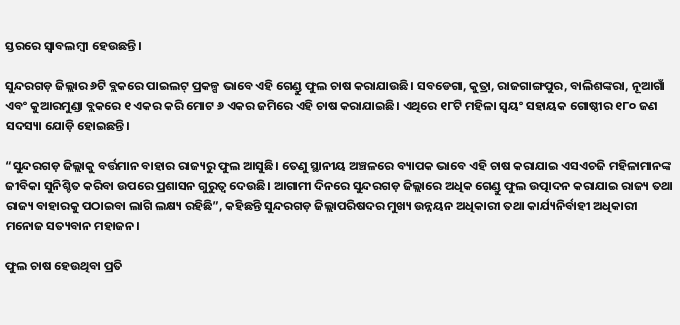ସ୍ତରରେ ସ୍ୱାବଲମ୍ବୀ ହେଉଛନ୍ତି।

ସୁନ୍ଦରଗଡ଼ ଜିଲ୍ଲାର ୬ଟି ବ୍ଲକରେ ପାଇଲଟ୍ ପ୍ରକଳ୍ପ ଭାବେ ଏହି ଗେଣ୍ଡୁ ଫୁଲ ଚାଷ କରାଯାଉଛି। ସବଡେଗା, କୁତ୍ରା, ରାଜଗାଙ୍ଗପୁର, ବାଲିଶଙ୍କରା, ନୂଆଗାଁ ଏବଂ କୁଆରମୁଣ୍ଡା ବ୍ଲକରେ ୧ ଏକର କରି ମୋଟ ୬ ଏକର ଜମିରେ ଏହି ଚାଷ କରାଯାଇଛି। ଏଥିରେ ୧୮ଟି ମହିଳା ସ୍ୱୟଂ ସହାୟକ ଗୋଷ୍ଠୀର ୧୮୦ ଜଣ ସଦସ୍ୟା ଯୋଡ଼ି ହୋଇଛନ୍ତି।

“ସୁନ୍ଦରଗଡ଼ ଜିଲ୍ଲାକୁ ବର୍ତ୍ତମାନ ବାହାର ରାଜ୍ୟରୁ ଫୁଲ ଆସୁଛି। ତେଣୁ ସ୍ଥାନୀୟ ଅଞ୍ଚଳରେ ବ୍ୟାପକ ଭାବେ ଏହି ଚାଷ କରାଯାଇ ଏସଏଚଜି ମହିଳାମାନଙ୍କ ଜୀବିକା ସୁନିଶ୍ଚିତ କରିବା ଉପରେ ପ୍ରଶାସନ ଗୁରୁତ୍ୱ ଦେଉଛି। ଆଗାମୀ ଦିନରେ ସୁନ୍ଦରଗଡ଼ ଜିଲ୍ଲାରେ ଅଧିକ ଗେଣ୍ଡୁ ଫୁଲ ଉତ୍ପାଦନ କରାଯାଇ ରାଜ୍ୟ ତଥା ରାଜ୍ୟ ବାହାରକୁ ପଠାଇବା ଲାଗି ଲକ୍ଷ୍ୟ ରହିଛି”, କହିଛନ୍ତି ସୁନ୍ଦରଗଡ଼ ଜିଲ୍ଲାପରିଷଦର ମୁଖ୍ୟ ଉନ୍ନୟନ ଅଧିକାରୀ ତଥା କାର୍ଯ୍ୟନିର୍ବାହୀ ଅଧିକାରୀ ମନୋଜ ସତ୍ୟବାନ ମହାଜନ।

ଫୁଲ ଚାଷ ହେଉଥିବା ପ୍ରତି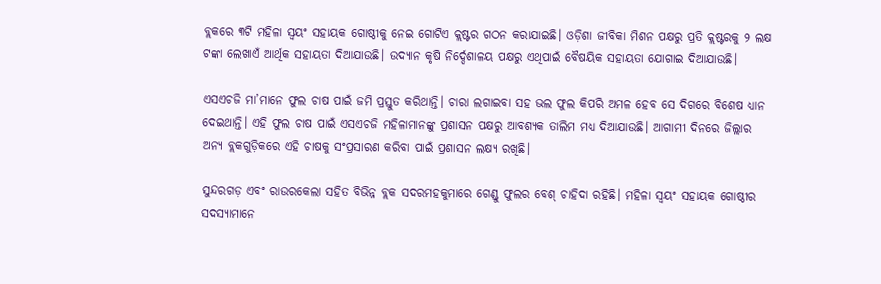ବ୍ଲକରେ ୩ଟି ମହିଳା ସ୍ୱୟଂ ସହାୟକ ଗୋଷ୍ଠୀକୁ ନେଇ ଗୋଟିଏ କ୍ଲଷ୍ଟର ଗଠନ କରାଯାଇଛି। ଓଡ଼ିଶା ଜୀବିକା ମିଶନ ପକ୍ଷରୁ ପ୍ରତି କ୍ଲଷ୍ଟରକୁ ୨ ଲକ୍ଷ ଟଙ୍କା ଲେଖାଏଁ ଆର୍ଥିକ ସହାୟତା ଦିଆଯାଉଛି। ଉଦ୍ୟାନ କୃଷି ନିର୍ଦ୍ଦେଶାଳୟ ପକ୍ଷରୁ ଏଥିପାଇଁ ବୈଷୟିକ ସହାୟତା ଯୋଗାଇ ଦିଆଯାଉଛି।

ଏସଏଚଜି ମା’ମାନେ ଫୁଲ ଚାଷ ପାଇଁ ଜମି ପ୍ରସ୍ତୁତ କରିଥାନ୍ତି। ଚାରା ଲଗାଇବା ସହ ଭଲ ଫୁଲ କିପରି ଅମଳ ହେବ ସେ ଦିଗରେ ବିଶେଷ ଧ୍ୟାନ ଦେଇଥାନ୍ତି। ଏହି ଫୁଲ ଚାଷ ପାଇଁ ଏସଏଚଜି ମହିଳାମାନଙ୍କୁ ପ୍ରଶାସନ ପକ୍ଷରୁ ଆବଶ୍ୟକ ତାଲିମ ମଧ୍ୟ ଦିଆଯାଉଛି। ଆଗାମୀ ଦିନରେ ଜିଲ୍ଲାର ଅନ୍ୟ ବ୍ଲକଗୁଡ଼ିକରେ ଏହି ଚାଷକୁ ସଂପ୍ରସାରଣ କରିବା ପାଇଁ ପ୍ରଶାସନ ଲକ୍ଷ୍ୟ ରଖିଛି।

ସୁନ୍ଦରଗଡ଼ ଏବଂ ରାଉରକେଲା ସହିତ ବିଭିନ୍ନ ବ୍ଲକ ସଦରମହକୁମାରେ ଗେଣ୍ଡୁ ଫୁଲର ବେଶ୍ ଚାହିଦା ରହିଛି। ମହିଳା ସ୍ୱୟଂ ସହାୟକ ଗୋଷ୍ଠୀର ସଦସ୍ୟାମାନେ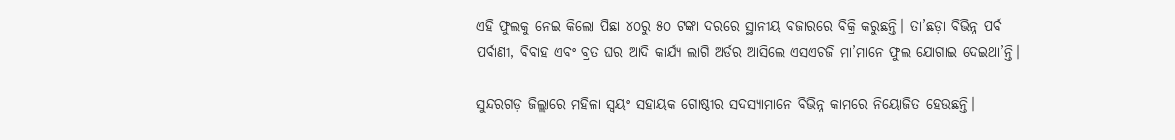ଏହି ଫୁଲକୁ ନେଇ କିଲୋ ପିଛା ୪୦ରୁ ୫୦ ଟଙ୍କା ଦରରେ ସ୍ଥାନୀୟ ବଜାରରେ ବିକ୍ରି କରୁଛନ୍ତି। ତା’ଛଡ଼ା ବିଭିନ୍ନ ପର୍ବ ପର୍ବାଣୀ, ବିବାହ ଏବଂ ବ୍ରତ ଘର ଆଦି କାର୍ଯ୍ୟ ଲାଗି ଅର୍ଡର ଆସିଲେ ଏସଏଚଜି ମା’ମାନେ ଫୁଲ ଯୋଗାଇ ଦେଇଥା’ନ୍ତି।

ସୁନ୍ଦରଗଡ଼ ଜିଲ୍ଲାରେ ମହିଳା ସ୍ୱୟଂ ସହାୟକ ଗୋଷ୍ଠୀର ସଦସ୍ୟାମାନେ ବିଭିନ୍ନ କାମରେ ନିୟୋଜିତ ହେଉଛନ୍ତି।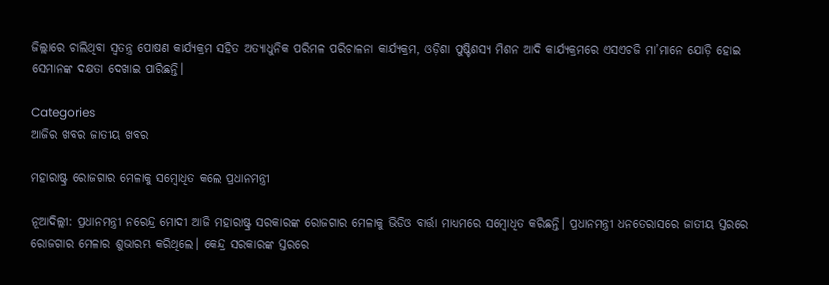ଜିଲ୍ଲାରେ ଚାଲିଥିବା ସ୍ୱତନ୍ତ୍ର ପୋଷଣ କାର୍ଯ୍ୟକ୍ରମ ସହିତ ଅତ୍ୟାଧୁନିକ ପରିମଳ ପରିଚାଳନା କାର୍ଯ୍ୟକ୍ରମ, ଓଡ଼ିଶା ପୁଷ୍ଟିଶସ୍ୟ ମିଶନ ଆଦି କାର୍ଯ୍ୟକ୍ରମରେ ଏସଏଚଜି ମା’ମାନେ ଯୋଡ଼ି ହୋଇ ସେମାନଙ୍କ ଦକ୍ଷତା ଦେଖାଇ ପାରିଛନ୍ତି।

Categories
ଆଜିର ଖବର ଜାତୀୟ ଖବର

ମହାରାଷ୍ଟ୍ର ରୋଜଗାର ମେଳାକୁ ସମ୍ବୋଧିତ କଲେ ପ୍ରଧାନମନ୍ତ୍ରୀ

ନୂଆଦିଲ୍ଲୀ: ପ୍ରଧାନମନ୍ତ୍ରୀ ନରେନ୍ଦ୍ର ମୋଦୀ ଆଜି ମହାରାଷ୍ଟ୍ର ସରକାରଙ୍କ ରୋଜଗାର ମେଳାକୁ ଭିଡିଓ ବାର୍ତ୍ତା ମାଧ୍ୟମରେ ସମ୍ବୋଧିତ କରିଛନ୍ତି। ପ୍ରଧାନମନ୍ତ୍ରୀ ଧନତେରାସରେ ଜାତୀୟ ସ୍ତରରେ ରୋଜଗାର ମେଳାର ଶୁଭାରମ୍ଭ କରିଥିଲେ। କେନ୍ଦ୍ର ସରକାରଙ୍କ ସ୍ତରରେ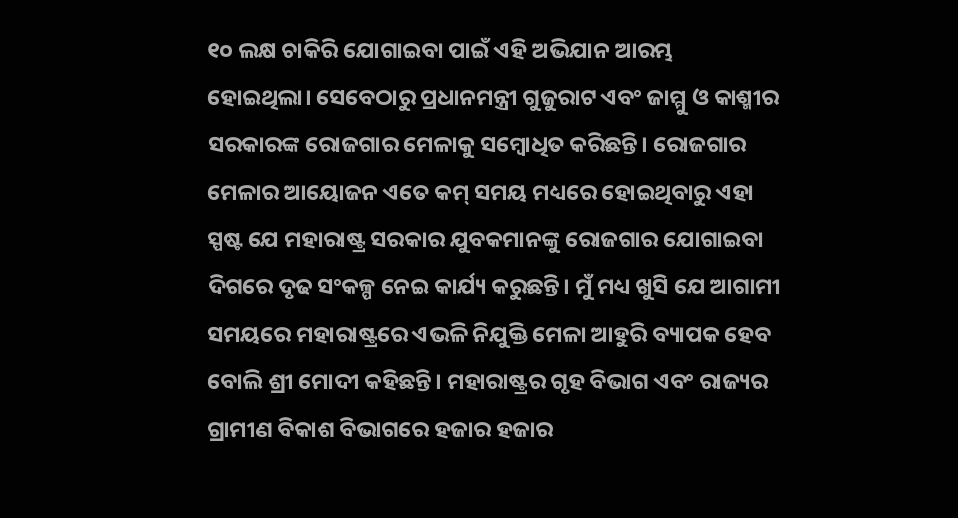୧୦ ଲକ୍ଷ ଚାକିରି ଯୋଗାଇବା ପାଇଁ ଏହି ଅଭିଯାନ ଆରମ୍ଭ ହୋଇଥିଲା। ସେବେଠାରୁ ପ୍ରଧାନମନ୍ତ୍ରୀ ଗୁଜୁରାଟ ଏବଂ ଜାମ୍ମୁ ଓ କାଶ୍ମୀର ସରକାରଙ୍କ ରୋଜଗାର ମେଳାକୁ ସମ୍ବୋଧିତ କରିଛନ୍ତି। ରୋଜଗାର ମେଳାର ଆୟୋଜନ ଏତେ କମ୍ ସମୟ ମଧ୍ୟରେ ହୋଇଥିବାରୁ ଏହା ସ୍ପଷ୍ଟ ଯେ ମହାରାଷ୍ଟ୍ର ସରକାର ଯୁବକମାନଙ୍କୁ ରୋଜଗାର ଯୋଗାଇବା ଦିଗରେ ଦୃଢ ସଂକଳ୍ପ ନେଇ କାର୍ଯ୍ୟ କରୁଛନ୍ତି। ମୁଁ ମଧ୍ୟ ଖୁସି ଯେ ଆଗାମୀ ସମୟରେ ମହାରାଷ୍ଟ୍ରରେ ଏଭଳି ନିଯୁକ୍ତି ମେଳା ଆହୁରି ବ୍ୟାପକ ହେବ ବୋଲି ଶ୍ରୀ ମୋଦୀ କହିଛନ୍ତି। ମହାରାଷ୍ଟ୍ରର ଗୃହ ବିଭାଗ ଏବଂ ରାଜ୍ୟର ଗ୍ରାମୀଣ ବିକାଶ ବିଭାଗରେ ହଜାର ହଜାର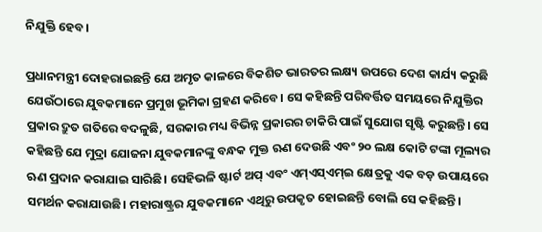ନିଯୁକ୍ତି ହେବ।

ପ୍ରଧାନମନ୍ତ୍ରୀ ଦୋହରାଇଛନ୍ତି ଯେ ଅମୃତ କାଳରେ ବିକଶିତ ଭାରତର ଲକ୍ଷ୍ୟ ଉପରେ ଦେଶ କାର୍ଯ୍ୟ କରୁଛି ଯେଉଁଠାରେ ଯୁବକମାନେ ପ୍ରମୁଖ ଭୂମିକା ଗ୍ରହଣ କରିବେ। ସେ କହିଛନ୍ତି ପରିବର୍ତ୍ତିତ ସମୟରେ ନିଯୁକ୍ତିର ପ୍ରକାର ଦ୍ରୁତ ଗତିରେ ବଦଳୁଛି, ସରକାର ମଧ୍ୟ ବିଭିନ୍ନ ପ୍ରକାରର ଚାକିରି ପାଇଁ ସୁଯୋଗ ସୃଷ୍ଟି କରୁଛନ୍ତି। ସେ କହିଛନ୍ତି ଯେ ମୁଦ୍ରା ଯୋଜନା ଯୁବକମାନଙ୍କୁ ବନ୍ଧକ ମୁକ୍ତ ଋଣ ଦେଉଛି ଏବଂ ୨୦ ଲକ୍ଷ କୋଟି ଟଙ୍କା ମୂଲ୍ୟର ଋଣ ପ୍ରଦାନ କରାଯାଇ ସାରିଛି। ସେହିଭଳି ଷ୍ଟାର୍ଟ ଅପ୍ ଏବଂ ଏମ୍‌ଏସ୍‌ଏମ୍‌ଇ କ୍ଷେତ୍ରକୁ ଏକ ବଡ଼ ଉପାୟରେ ସମର୍ଥନ କରାଯାଉଛି। ମହାରାଷ୍ଟ୍ରର ଯୁବକମାନେ ଏଥିରୁ ଉପକୃତ ହୋଇଛନ୍ତି ବୋଲି ସେ କହିଛନ୍ତି।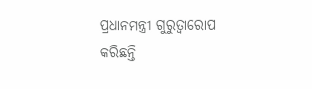ପ୍ରଧାନମନ୍ତ୍ରୀ ଗୁରୁତ୍ୱାରୋପ କରିଛନ୍ତି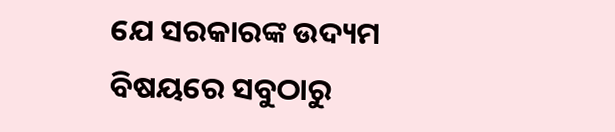ଯେ ସରକାରଙ୍କ ଉଦ୍ୟମ ବିଷୟରେ ସବୁଠାରୁ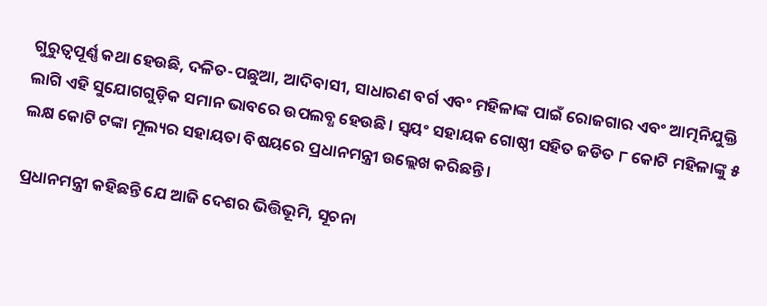ଗୁରୁତ୍ୱପୂର୍ଣ୍ଣ କଥା ହେଉଛି, ଦଳିତ-ପଛୁଆ, ଆଦିବାସୀ, ସାଧାରଣ ବର୍ଗ ଏବଂ ମହିଳାଙ୍କ ପାଇଁ ରୋଜଗାର ଏବଂ ଆତ୍ମନିଯୁକ୍ତି ଲାଗି ଏହି ସୁଯୋଗଗୁଡ଼ିକ ସମାନ ଭାବରେ ଉପଲବ୍ଧ ହେଉଛି। ସ୍ୱୟଂ ସହାୟକ ଗୋଷ୍ଠୀ ସହିତ ଜଡିତ ୮ କୋଟି ମହିଳାଙ୍କୁ ୫ ଲକ୍ଷ କୋଟି ଟଙ୍କା ମୂଲ୍ୟର ସହାୟତା ବିଷୟରେ ପ୍ରଧାନମନ୍ତ୍ରୀ ଉଲ୍ଲେଖ କରିଛନ୍ତି।

ପ୍ରଧାନମନ୍ତ୍ରୀ କହିଛନ୍ତି ଯେ ଆଜି ଦେଶର ଭିତ୍ତିଭୂମି, ସୂଚନା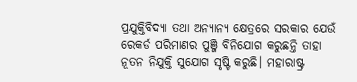ପ୍ରଯୁକ୍ତିବିଦ୍ୟା ତଥା ଅନ୍ୟାନ୍ୟ କ୍ଷେତ୍ରରେ ସରକାର ଯେଉଁ ରେକର୍ଡ ପରିମାଣର ପୁଞ୍ଜି ବିନିଯୋଗ କରୁଛନ୍ତି ତାହା ନୂତନ ନିଯୁକ୍ତି ସୁଯୋଗ ସୃଷ୍ଟି କରୁଛି। ମହାରାଷ୍ଟ୍ର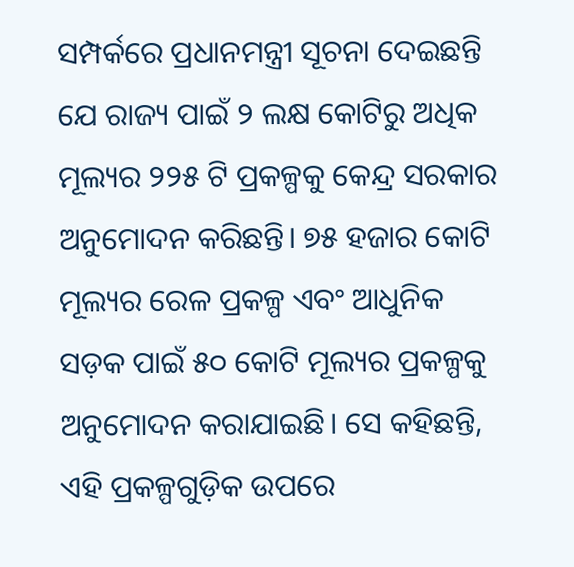ସମ୍ପର୍କରେ ପ୍ରଧାନମନ୍ତ୍ରୀ ସୂଚନା ଦେଇଛନ୍ତି ଯେ ରାଜ୍ୟ ପାଇଁ ୨ ଲକ୍ଷ କୋଟିରୁ ଅଧିକ ମୂଲ୍ୟର ୨୨୫ ଟି ପ୍ରକଳ୍ପକୁ କେନ୍ଦ୍ର ସରକାର ଅନୁମୋଦନ କରିଛନ୍ତି। ୭୫ ହଜାର କୋଟି ମୂଲ୍ୟର ରେଳ ପ୍ରକଳ୍ପ ଏବଂ ଆଧୁନିକ ସଡ଼କ ପାଇଁ ୫୦ କୋଟି ମୂଲ୍ୟର ପ୍ରକଳ୍ପକୁ ଅନୁମୋଦନ କରାଯାଇଛି। ସେ କହିଛନ୍ତି, ଏହି ପ୍ରକଳ୍ପଗୁଡ଼ିକ ଉପରେ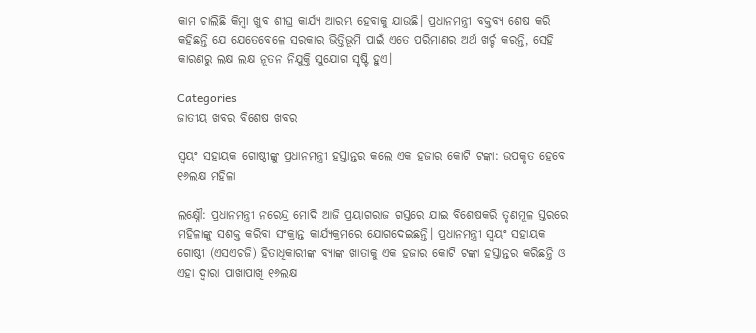କାମ ଚାଲିଛି କିମ୍ବା ଖୁବ ଶୀଘ୍ର କାର୍ଯ୍ୟ ଆରମ୍ଭ ହେବାକୁ ଯାଉଛି। ପ୍ରଧାନମନ୍ତ୍ରୀ ବକ୍ତବ୍ୟ ଶେଷ କରି କହିଛନ୍ତି ଯେ ଯେତେବେଳେ ସରକାର ଭିତ୍ତିଭୂମି ପାଇଁ ଏତେ ପରିମାଣର ଅର୍ଥ ଖର୍ଚ୍ଚ କରନ୍ତି, ସେହି କାରଣରୁ ଲକ୍ଷ ଲକ୍ଷ ନୂତନ ନିଯୁକ୍ତି ସୁଯୋଗ ସୃଷ୍ଟି ହୁଏ।

Categories
ଜାତୀୟ ଖବର ବିଶେଷ ଖବର

ସ୍ୱୟଂ ସହାୟକ ଗୋଷ୍ଠୀଙ୍କୁ ପ୍ରଧାନମନ୍ତ୍ରୀ ହସ୍ତାନ୍ତର କଲେ ଏକ ହଜାର କୋଟି ଟଙ୍କା: ଉପକୃତ ହେବେ ୧୬ଲକ୍ଷ ମହିଳା

ଲକ୍ଷ୍ନୌ: ପ୍ରଧାନମନ୍ତ୍ରୀ ନରେନ୍ଦ୍ର ମୋଦି ଆଜି ପ୍ରୟାଗରାଜ ଗସ୍ତରେ ଯାଇ ବିଶେଷକରି ତୃଣମୂଳ ସ୍ତରରେ ମହିଳାଙ୍କୁ ସଶକ୍ତ କରିବା ସଂକ୍ରାନ୍ତ କାର୍ଯ୍ୟକ୍ରମରେ ଯୋଗଦେଇଛନ୍ତି। ପ୍ରଧାନମନ୍ତ୍ରୀ ସ୍ୱୟଂ ସହାୟକ ଗୋଷ୍ଠୀ (ଏସଏଚଜି) ହିତାଧିକାରୀଙ୍କ ବ୍ୟାଙ୍କ ଖାତାକୁ ଏକ ହଜାର କୋଟି ଟଙ୍କା ହସ୍ତାନ୍ତର କରିଛନ୍ତି ଓ ଏହା ଦ୍ୱାରା ପାଖାପାଖି ୧୬ଲକ୍ଷ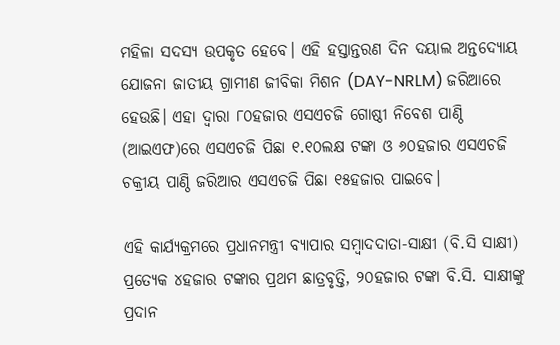ମହିଳା ସଦସ୍ୟ ଉପକୃତ ହେବେ। ଏହି ହସ୍ତାନ୍ତରଣ ଦିନ ଦୟାଲ ଅନ୍ତଦ୍ୟୋୟ ଯୋଜନା ଜାତୀୟ ଗ୍ରାମୀଣ ଜୀବିକା ମିଶନ (DAY-NRLM) ଜରିଆରେ ହେଉଛି। ଏହା ଦ୍ୱାରା ୮୦ହଜାର ଏସଏଚଜି ଗୋଷ୍ଠୀ ନିବେଶ ପାଣ୍ଠି (ଆଇଏଫ)ରେ ଏସଏଚଜି ପିଛା ୧.୧୦ଲକ୍ଷ ଟଙ୍କା ଓ ୬୦ହଜାର ଏସଏଚଜି ଚକ୍ରୀୟ ପାଣ୍ଠି ଜରିଆର ଏସଏଚଜି ପିଛା ୧୫ହଜାର ପାଇବେ।

ଏହି କାର୍ଯ୍ୟକ୍ରମରେ ପ୍ରଧାନମନ୍ତ୍ରୀ ବ୍ୟାପାର ସମ୍ବାଦଦାତା-ସାକ୍ଷୀ (ବି.ସି ସାକ୍ଷୀ) ପ୍ରତ୍ୟେକ ୪ହଜାର ଟଙ୍କାର ପ୍ରଥମ ଛାତ୍ରବୃତ୍ତି, ୨୦ହଜାର ଟଙ୍କା ବି.ସି. ସାକ୍ଷୀଙ୍କୁ ପ୍ରଦାନ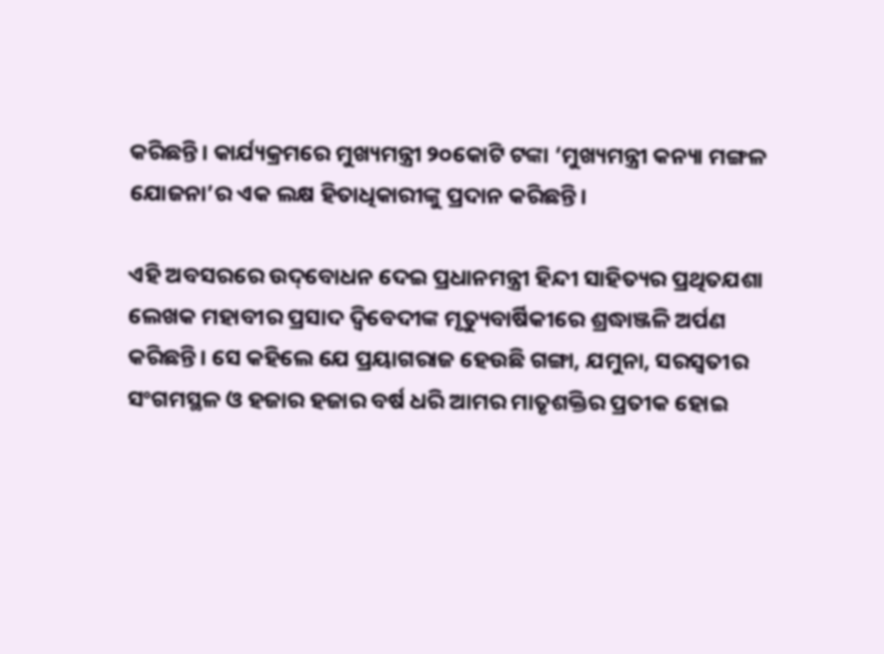କରିଛନ୍ତି। କାର୍ଯ୍ୟକ୍ରମରେ ମୁଖ୍ୟମନ୍ତ୍ରୀ ୨୦କୋଟି ଟଙ୍କା ‘ମୁଖ୍ୟମନ୍ତ୍ରୀ କନ୍ୟା ମଙ୍ଗଳ ଯୋଜନା’ର ଏକ ଲକ୍ଷ ହିତାଧିକାରୀଙ୍କୁ ପ୍ରଦାନ କରିଛନ୍ତି।

ଏହି ଅବସରରେ ଉଦ୍‌ବୋଧନ ଦେଇ ପ୍ରଧାନମନ୍ତ୍ରୀ ହିନ୍ଦୀ ସାହିତ୍ୟର ପ୍ରଥିତଯଶା ଲେଖକ ମହାବୀର ପ୍ରସାଦ ଦ୍ୱିବେଦୀଙ୍କ ମୃତ୍ୟୁବାର୍ଷିକୀରେ ଶ୍ରଦ୍ଧାଞ୍ଜଳି ଅର୍ପଣ କରିଛନ୍ତି। ସେ କହିଲେ ଯେ ପ୍ରୟାଗରାଜ ହେଉଛି ଗଙ୍ଗା, ଯମୁନା, ସରସ୍ୱତୀର ସଂଗମସ୍ଥଳ ଓ ହଜାର ହଜାର ବର୍ଷ ଧରି ଆମର ମାତୃଶକ୍ତିର ପ୍ରତୀକ ହୋଇ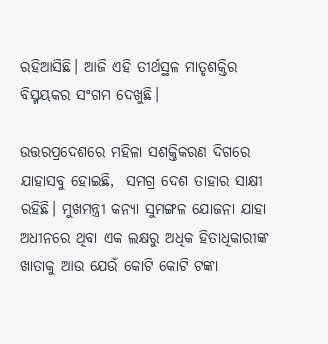ରହିଆସିଛି। ଆଜି ଏହି ତୀର୍ଥସ୍ଥଳ ମାତୃଶକ୍ତିର ବିସ୍ମୟକର ସଂଗମ ଦେଖୁଛି।

ଉତ୍ତରପ୍ରଦେଶରେ ମହିଳା ସଶକ୍ତିକରଣ ଦିଗରେ ଯାହାସବୁ ହୋଇଛି,  ସମଗ୍ର ଦେଶ ତାହାର ସାକ୍ଷୀ ରହିଛି। ମୁଖମନ୍ତ୍ରୀ କନ୍ୟା ସୁମଙ୍ଗଳ ଯୋଜନା ଯାହା ଅଧୀନରେ ଥିବା ଏକ ଲକ୍ଷରୁ ଅଧିକ ହିତାଧିକାରୀଙ୍କ ଖାତାକୁ ଆଉ ଯେଉଁ କୋଟି କୋଟି ଟଙ୍କା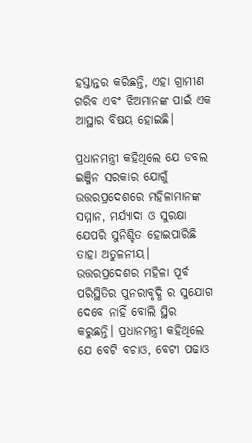ହସ୍ତାନ୍ତର କରିଛନ୍ତି, ଏହା ଗ୍ରାମୀଣ ଗରିବ ଏବଂ ଝିଅମାନଙ୍କ ପାଇଁ ଏକ ଆସ୍ଥାର ବିଷୟ ହୋଇଛି।

ପ୍ରଧାନମନ୍ତ୍ରୀ କହିଥିଲେ ଯେ ଡବଲ ଇଞ୍ଜିନ ସରକାର ଯୋଗୁଁ ଉତ୍ତରପ୍ରଦେଶରେ ମହିଳାମାନଙ୍କ ସମ୍ମାନ, ମର୍ଯ୍ୟାଦା ଓ ସୁରକ୍ଷା ଯେପରି ସୁନିଶ୍ଚିତ ହୋଇପାରିଛି ତାହା ଅତୁଳନୀୟ। ଉତ୍ତରପ୍ରଦେଶର ମହିଳା ପୂର୍ବ ପରିସ୍ଥିତିର ପୁନରାବୃଦ୍ଧି ର ସୁଯୋଗ ଦେବେ ନାହିଁ ବୋଲି ସ୍ଥିର କରୁଛନ୍ତି। ପ୍ରଧାନମନ୍ତ୍ରୀ କହିଥିଲେ ଯେ ବେଟି ବଚାଓ, ବେଟୀ ପଢାଓ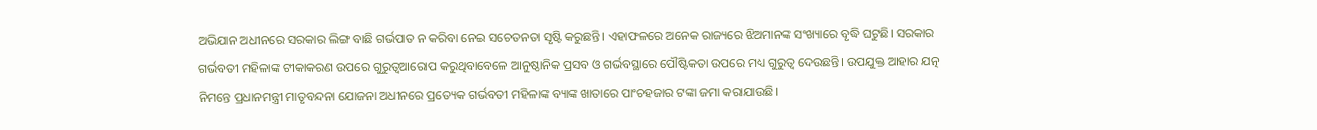ଅଭିଯାନ ଅଧୀନରେ ସରକାର ଲିଙ୍ଗ ବାଛି ଗର୍ଭପାତ ନ କରିବା ନେଇ ସଚେତନତା ସୃଷ୍ଟି କରୁଛନ୍ତି। ଏହାଫଳରେ ଅନେକ ରାଜ୍ୟରେ ଝିଅମାନଙ୍କ ସଂଖ୍ୟାରେ ବୃଦ୍ଧି ଘଟୁଛି। ସରକାର ଗର୍ଭବତୀ ମହିଳାଙ୍କ ଟୀକାକରଣ ଉପରେ ଗୁରୁତ୍ୱଆରୋପ କରୁଥିବାବେଳେ ଆନୁଷ୍ଠାନିକ ପ୍ରସବ ଓ ଗର୍ଭବସ୍ଥାରେ ପୌଷ୍ଟିକତା ଉପରେ ମଧ୍ୟ ଗୁରୁତ୍ୱ ଦେଉଛନ୍ତି। ଉପଯୁକ୍ତ ଆହାର ଯତ୍ନ ନିମନ୍ତେ ପ୍ରଧାନମନ୍ତ୍ରୀ ମାତୃବନ୍ଦନା ଯୋଜନା ଅଧୀନରେ ପ୍ରତ୍ୟେକ ଗର୍ଭବତୀ ମହିଳାଙ୍କ ବ୍ୟାଙ୍କ ଖାତାରେ ପାଂଚହଜାର ଟଙ୍କା ଜମା କରାଯାଉଛି।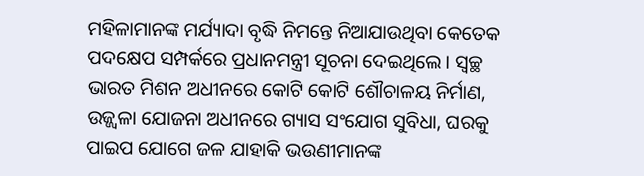ମହିଳାମାନଙ୍କ ମର୍ଯ୍ୟାଦା ବୃଦ୍ଧି ନିମନ୍ତେ ନିଆଯାଉଥିବା କେତେକ ପଦକ୍ଷେପ ସମ୍ପର୍କରେ ପ୍ରଧାନମନ୍ତ୍ରୀ ସୂଚନା ଦେଇଥିଲେ। ସ୍ୱଚ୍ଛ ଭାରତ ମିଶନ ଅଧୀନରେ କୋଟି କୋଟି ଶୌଚାଳୟ ନିର୍ମାଣ, ଉଜ୍ଜ୍ୱଳା ଯୋଜନା ଅଧୀନରେ ଗ୍ୟାସ ସଂଯୋଗ ସୁବିଧା, ଘରକୁ ପାଇପ ଯୋଗେ ଜଳ ଯାହାକି ଭଉଣୀମାନଙ୍କ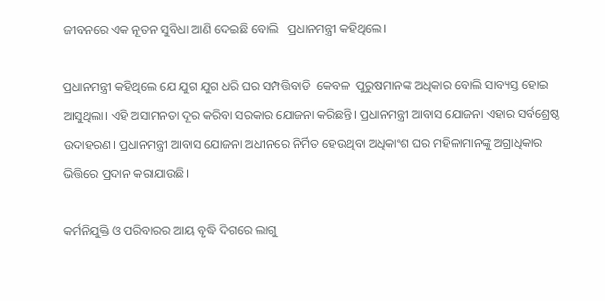ଜୀବନରେ ଏକ ନୂତନ ସୁବିଧା ଆଣି ଦେଇଛି ବୋଲି   ପ୍ରଧାନମନ୍ତ୍ରୀ କହିଥିଲେ।

ପ୍ରଧାନମନ୍ତ୍ରୀ କହିଥିଲେ ଯେ ଯୁଗ ଯୁଗ ଧରି ଘର ସମ୍ପତ୍ତିବାଡି  କେବଳ  ପୁରୁଷମାନଙ୍କ ଅଧିକାର ବୋଲି ସାବ୍ୟସ୍ତ ହୋଇ ଆସୁଥିଲା। ଏହି ଅସାମନତା ଦୂର କରିବା ସରକାର ଯୋଜନା କରିଛନ୍ତି। ପ୍ରଧାନମନ୍ତ୍ରୀ ଆବାସ ଯୋଜନା ଏହାର ସର୍ବଶ୍ରେଷ୍ଠ ଉଦାହରଣ। ପ୍ରଧାନମନ୍ତ୍ରୀ ଆବାସ ଯୋଜନା ଅଧୀନରେ ନିର୍ମିତ ହେଉଥିବା ଅଧିକାଂଶ ଘର ମହିଳାମାନଙ୍କୁ ଅଗ୍ରାଧିକାର ଭିତ୍ତିରେ ପ୍ରଦାନ କରାଯାଉଛି।

କର୍ମନିଯୁକ୍ତି ଓ ପରିବାରର ଆୟ ବୃଦ୍ଧି ଦିଗରେ ଲାଗୁ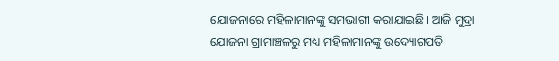ଯୋଜନାରେ ମହିଳାମାନଙ୍କୁ ସମଭାଗୀ କରାଯାଇଛି। ଆଜି ମୁଦ୍ରା ଯୋଜନା ଗ୍ରାମାଞ୍ଚଳରୁ ମଧ୍ୟ ମହିଳାମାନଙ୍କୁ ଉଦ୍ୟୋଗପତି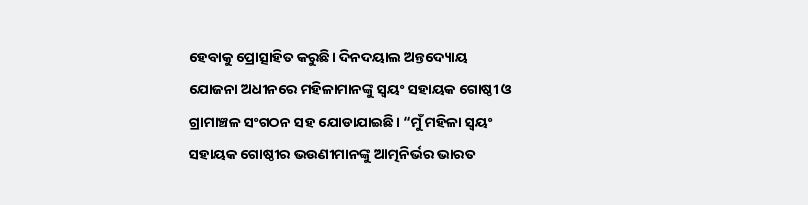ହେବାକୁ ପ୍ରୋତ୍ସାହିତ କରୁଛି। ଦିନଦୟାଲ ଅନ୍ତଦ୍ୟୋୟ ଯୋଜନା ଅଧୀନରେ ମହିଳାମାନଙ୍କୁ ସ୍ୱୟଂ ସହାୟକ ଗୋଷ୍ଠୀ ଓ ଗ୍ରାମାଞ୍ଚଳ ସଂଗଠନ ସହ ଯୋଡାଯାଇଛି। “ମୁଁ ମହିଳା ସ୍ୱୟଂ ସହାୟକ ଗୋଷ୍ଠୀର ଭଉଣୀମାନଙ୍କୁ ଆତ୍ମନିର୍ଭର ଭାରତ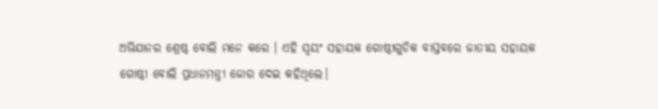ଅଭିଯାନର ଶ୍ରେଷ୍ଠ ବୋଲି ମନେ କରେ । ଏହି ସ୍ୱୟଂ ସହାୟକ ଗୋଷ୍ଠୀଗୁଡିକ ବାସ୍ତବରେ ଜାତୀୟ ସହାୟକ ଗୋଷ୍ଠୀ ବୋଲି ପ୍ରଧାନମନ୍ତ୍ରୀ ଜୋର ଦେଇ କହିଥିଲେ।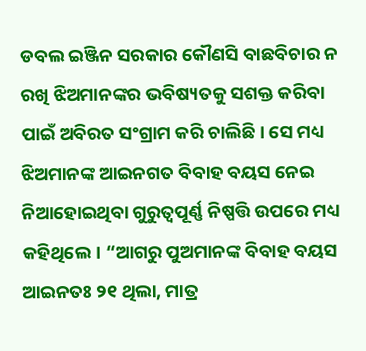ଡବଲ ଇଞ୍ଜିନ ସରକାର କୌଣସି ବାଛବିଚାର ନ ରଖି ଝିଅମାନଙ୍କର ଭବିଷ୍ୟତକୁ ସଶକ୍ତ କରିବା ପାଇଁ ଅବିରତ ସଂଗ୍ରାମ କରି ଚାଲିଛି। ସେ ମଧ୍ୟ ଝିଅମାନଙ୍କ ଆଇନଗତ ବିବାହ ବୟସ ନେଇ ନିଆହୋଇଥିବା ଗୁରୁତ୍ୱପୂର୍ଣ୍ଣ ନିଷ୍ପତ୍ତି ଉପରେ ମଧ୍ୟ କହିଥିଲେ। “ଆଗରୁ ପୁଅମାନଙ୍କ ବିବାହ ବୟସ ଆଇନତଃ ୨୧ ଥିଲା, ମାତ୍ର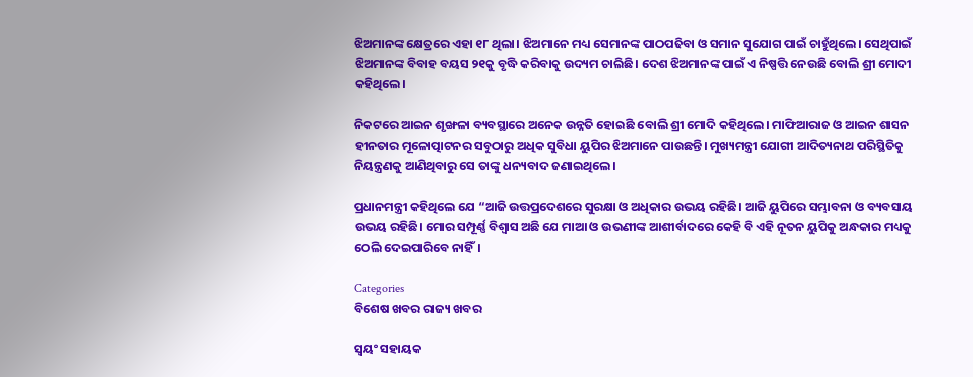ଝିଅମାନଙ୍କ କ୍ଷେତ୍ରରେ ଏହା ୧୮ ଥିଲା। ଝିଅମାନେ ମଧ୍ୟ ସେମାନଙ୍କ ପାଠପଢିବା ଓ ସମାନ ସୁଯୋଗ ପାଇଁ ଚାହୁଁଥିଲେ। ସେଥିପାଇଁ ଝିଅମାନଙ୍କ ବିବାହ ବୟସ ୨୧କୁ ବୃଦ୍ଧି କରିବାକୁ ଉଦ୍ୟମ ଚାଲିଛି। ଦେଶ ଝିଅମାନଙ୍କ ପାଇଁ ଏ ନିଷ୍ପତ୍ତି ନେଉଛି ବୋଲି ଶ୍ରୀ ମୋଦୀ କହିଥିଲେ।

ନିକଟରେ ଆଇନ ଶୃଙ୍ଖଳା ବ୍ୟବସ୍ଥାରେ ଅନେକ ଉନ୍ନତି ହୋଇଛି ବୋଲି ଶ୍ରୀ ମୋଦି କହିଥିଲେ। ମାଫିଆରାଜ ଓ ଆଇନ ଶାସନ ହୀନତାର ମୂଳୋତ୍ପାଟନର ସବୁଠାରୁ ଅଧିକ ସୁବିଧା ୟୁପିର ଝିଅମାନେ ପାଉଛନ୍ତି। ମୁଖ୍ୟମନ୍ତ୍ରୀ ଯୋଗୀ ଆଦିତ୍ୟନାଥ ପରିସ୍ଥିତିକୁ ନିୟନ୍ତ୍ରଣକୁ ଆଣିଥିବାରୁ ସେ ତାଙ୍କୁ ଧନ୍ୟବାଦ ଜଣାଇଥିଲେ।

ପ୍ରଧାନମନ୍ତ୍ରୀ କହିଥିଲେ ଯେ “ଆଜି ଉତ୍ତପ୍ରଦେଶରେ ସୁରକ୍ଷା ଓ ଅଧିକାର ଉଭୟ ରହିଛି। ଆଜି ୟୁପିରେ ସମ୍ଭାବନା ଓ ବ୍ୟବସାୟ ଉଭୟ ରହିଛି। ମୋର ସମ୍ପୂର୍ଣ୍ଣ ବିଶ୍ୱାସ ଅଛି ଯେ ମାଆ ଓ ଉଭଣୀଙ୍କ ଆଶୀର୍ବାଦରେ କେହି ବି ଏହି ନୂତନ ୟୁପିକୁ ଅନ୍ଧକାର ମଧ୍ୟକୁ ଠେଲି ଦେଇପାରିବେ ନାହିଁ।

Categories
ବିଶେଷ ଖବର ରାଜ୍ୟ ଖବର

ସ୍ୱୟଂ ସହାୟକ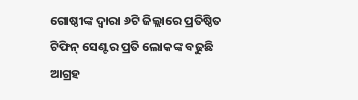ଗୋଷ୍ଠୀଙ୍କ ଦ୍ୱାରା ୬ଟି ଜିଲ୍ଲାରେ ପ୍ରତିଷ୍ଠିତ ଟିଫିନ୍‌ ସେଣ୍ଟର ପ୍ରତି ଲୋକଙ୍କ ବଢୁଛି ଆଗ୍ରହ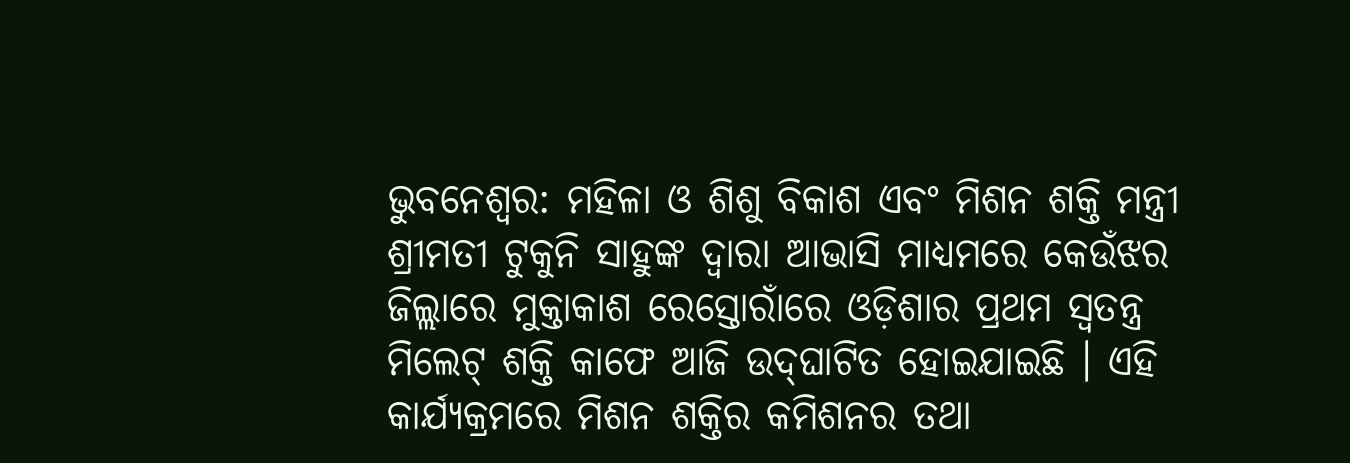ଭୁବନେଶ୍ୱର: ମହିଳା ଓ ଶିଶୁ ବିକାଶ ଏବଂ ମିଶନ ଶକ୍ତି ମନ୍ତ୍ରୀ ଶ୍ରୀମତୀ ଟୁକୁନି ସାହୁଙ୍କ ଦ୍ୱାରା ଆଭାସି ମାଧ୍ୟମରେ କେଉଁଝର ଜିଲ୍ଲାରେ ମୁକ୍ତାକାଶ ରେସ୍ତୋରାଁରେ ଓଡ଼ିଶାର ପ୍ରଥମ ସ୍ୱତନ୍ତ୍ର ମିଲେଟ୍‌ ଶକ୍ତି କାଫେ ଆଜି ଉଦ୍‌ଘାଟିତ ହୋଇଯାଇଛି । ଏହି କାର୍ଯ୍ୟକ୍ରମରେ ମିଶନ ଶକ୍ତିର କମିଶନର ତଥା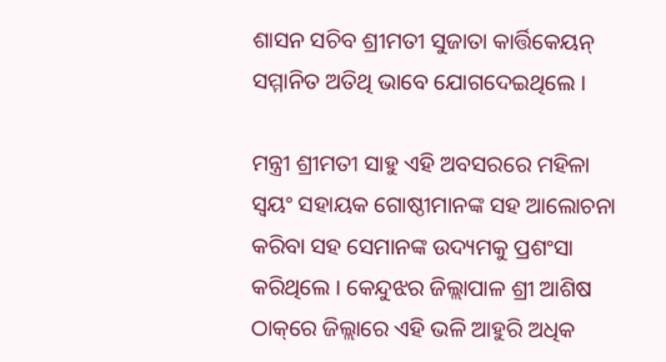ଶାସନ ସଚିବ ଶ୍ରୀମତୀ ସୁଜାତା କାର୍ତ୍ତିକେୟନ୍‌ ସମ୍ମାନିତ ଅତିଥି ଭାବେ ଯୋଗଦେଇଥିଲେ ।

ମନ୍ତ୍ରୀ ଶ୍ରୀମତୀ ସାହୁ ଏହି ଅବସରରେ ମହିଳା ସ୍ୱୟଂ ସହାୟକ ଗୋଷ୍ଠୀମାନଙ୍କ ସହ ଆଲୋଚନା କରିବା ସହ ସେମାନଙ୍କ ଉଦ୍ୟମକୁ ପ୍ରଶଂସା କରିଥିଲେ । କେନ୍ଦୁଝର ଜିଲ୍ଲାପାଳ ଶ୍ରୀ ଆଶିଷ ଠାକ୍‌ରେ ଜିଲ୍ଲାରେ ଏହି ଭଳି ଆହୁରି ଅଧିକ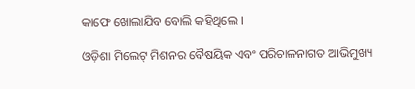କାଫେ ଖୋଲାଯିବ ବୋଲି କହିଥିଲେ ।

ଓଡ଼ିଶା ମିଲେଟ୍‌ ମିଶନର ବୈଷୟିକ ଏବଂ ପରିଚାଳନାଗତ ଆଭିମୁଖ୍ୟ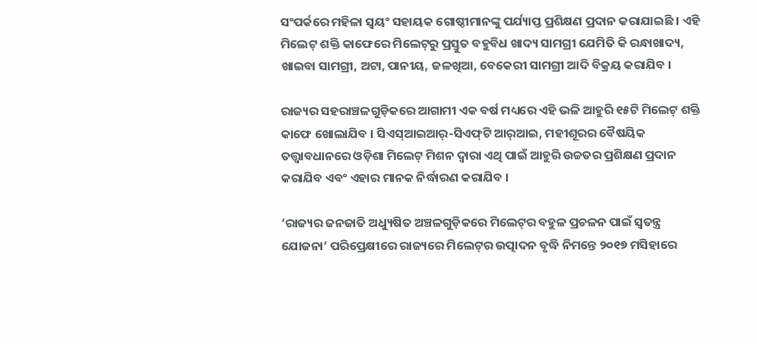ସଂପର୍କରେ ମହିଳା ସ୍ୱୟଂ ସହାୟକ ଗୋଷ୍ଠୀମାନଙ୍କୁ ପର୍ଯ୍ୟାପ୍ତ ପ୍ରଶିକ୍ଷଣ ପ୍ରଦାନ କରାଯାଇଛି । ଏହି ମିଲେଟ୍‌ ଶକ୍ତି କାଫେରେ ମିଲେଟ୍‌ରୁ ପ୍ରସ୍ତୁତ ବହୁବିଧ ଖାଦ୍ୟ ସାମଗ୍ରୀ ଯେମିତି କି ରନ୍ଧାଖାଦ୍ୟ, ଖାଇବା ସାମଗ୍ରୀ, ଅଟା, ପାନୀୟ, ଜଳଖିଆ, ବେକେରୀ ସାମଗ୍ରୀ ଆଦି ବିକ୍ରୟ କରାଯିବ ।

ରାଜ୍ୟର ସହରାଞ୍ଚଳଗୁଡ଼ିକରେ ଆଗାମୀ ଏକ ବର୍ଷ ମଧ୍ୟରେ ଏହି ଭଳି ଆହୁରି ୧୫ଟି ମିଲେଟ୍‌ ଶକ୍ତି କାଫେ ଖୋଲାଯିବ । ସିଏସ୍‌ଆଇଆର୍‌-ସିଏଫ୍‌ଟି ଆର୍‌ଆଇ, ମହୀଶୂରର ବୈଷୟିକ ତତ୍ତ୍ୱାବଧାନରେ ଓଡ଼ିଶା ମିଲେଟ୍‌ ମିଶନ ଦ୍ୱାରା ଏଥି ପାଇଁ ଆହୁରି ଉଚ୍ଚତର ପ୍ରଶିକ୍ଷଣ ପ୍ରଦାନ କରାଯିବ ଏବଂ ଏହାର ମାନକ ନିର୍ଦ୍ଧାରଣ କରାଯିବ ।

‘ରାଜ୍ୟର ଜନଜାତି ଅଧ୍ୟୁଷିତ ଅଞ୍ଚଳଗୁଡ଼ିକରେ ମିଲେଟ୍‌ର ବହୁଳ ପ୍ରଚଳନ ପାଇଁ ସ୍ୱତନ୍ତ୍ର ଯୋଜନା’ ପରିପ୍ରେକ୍ଷୀରେ ରାଜ୍ୟରେ ମିଲେଟ୍‌ର ଉତ୍ପାଦନ ବୃଦ୍ଧି ନିମନ୍ତେ ୨୦୧୭ ମସିହାରେ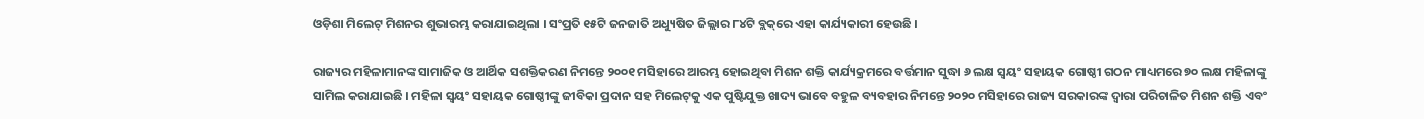ଓଡ଼ିଶା ମିଲେଟ୍‌ ମିଶନର ଶୁଭାରମ୍ଭ କରାଯାଇଥିଲା । ସଂପ୍ରତି ୧୫ଟି ଜନଜାତି ଅଧ୍ୟୁଷିତ ଜିଲ୍ଲାର ୮୪ଟି ବ୍ଲକ୍‌ରେ ଏହା କାର୍ଯ୍ୟକାରୀ ହେଉଛି ।

ରାଜ୍ୟର ମହିଳାମାନଙ୍କ ସାମାଜିକ ଓ ଆର୍ଥିକ ସଶକ୍ତିକରଣ ନିମନ୍ତେ ୨୦୦୧ ମସିହାରେ ଆରମ୍ଭ ହୋଇଥିବା ମିଶନ ଶକ୍ତି କାର୍ଯ୍ୟକ୍ରମରେ ବର୍ତ୍ତମାନ ସୁଦ୍ଧା ୬ ଲକ୍ଷ ସ୍ୱୟଂ ସହାୟକ ଗୋଷ୍ଠୀ ଗଠନ ମାଧ୍ୟମରେ ୭୦ ଲକ୍ଷ ମହିଳାଙ୍କୁ ସାମିଲ କରାଯାଇଛି । ମହିଳା ସ୍ୱୟଂ ସହାୟକ ଗୋଷ୍ଠୀଙ୍କୁ ଜୀବିକା ପ୍ରଦାନ ସହ ମିଲେଟ୍‌କୁ ଏକ ପୁଷ୍ଟିଯୁକ୍ତ ଖାଦ୍ୟ ଭାବେ ବହୁଳ ବ୍ୟବହାର ନିମନ୍ତେ ୨୦୨୦ ମସିହାରେ ରାଜ୍ୟ ସରକାରଙ୍କ ଦ୍ୱାରା ପରିଚାଳିତ ମିଶନ ଶକ୍ତି ଏବଂ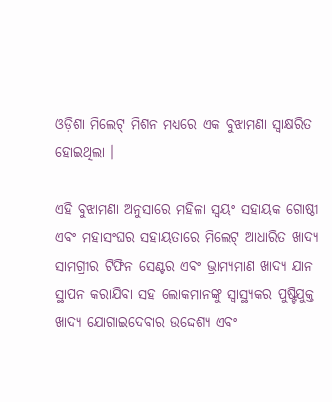ଓଡ଼ିଶା ମିଲେଟ୍‌ ମିଶନ ମଧ୍ୟରେ ଏକ ବୁଝାମଣା ସ୍ୱାକ୍ଷରିତ ହୋଇଥିଲା ।

ଏହି ବୁଝାମଣା ଅନୁସାରେ ମହିଳା ସ୍ୱୟଂ ସହାୟକ ଗୋଷ୍ଠୀ ଏବଂ ମହାସଂଘର ସହାୟତାରେ ମିଲେଟ୍‌ ଆଧାରିତ ଖାଦ୍ୟ ସାମଗ୍ରୀର ଟିଫିନ ସେଣ୍ଟର ଏବଂ ଭ୍ରାମ୍ୟମାଣ ଖାଦ୍ୟ ଯାନ ସ୍ଥାପନ କରାଯିବା ସହ ଲୋକମାନଙ୍କୁ ସ୍ୱାସ୍ଥ୍ୟକର ପୁଷ୍ଟିଯୁକ୍ତ ଖାଦ୍ୟ ଯୋଗାଇଦେବାର ଉଦ୍ଦେଶ୍ୟ ଏବଂ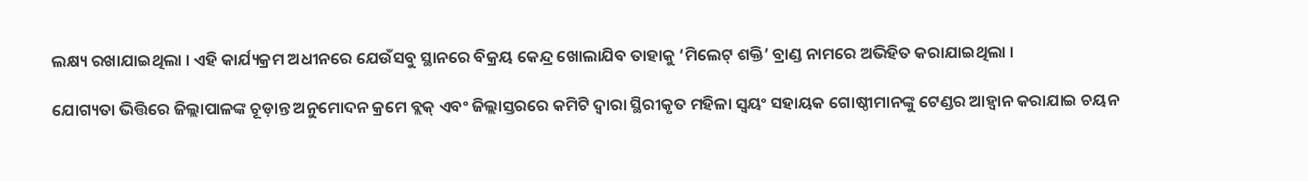ଲକ୍ଷ୍ୟ ରଖାଯାଇଥିଲା । ଏହି କାର୍ଯ୍ୟକ୍ରମ ଅଧୀନରେ ଯେଉଁସବୁ ସ୍ଥାନରେ ବିକ୍ରୟ କେନ୍ଦ୍ର ଖୋଲାଯିବ ତାହାକୁ ‘ମିଲେଟ୍‌ ଶକ୍ତି’ ବ୍ରାଣ୍ଡ ନାମରେ ଅଭିହିତ କରାଯାଇଥିଲା ।

ଯୋଗ୍ୟତା ଭିତ୍ତିରେ ଜିଲ୍ଲାପାଳଙ୍କ ଚୂଡ଼ାନ୍ତ ଅନୁମୋଦନ କ୍ରମେ ବ୍ଲକ୍‌ ଏବଂ ଜିଲ୍ଲାସ୍ତରରେ କମିଟି ଦ୍ୱାରା ସ୍ଥିରୀକୃତ ମହିଳା ସ୍ୱୟଂ ସହାୟକ ଗୋଷ୍ଠୀମାନଙ୍କୁ ଟେଣ୍ଡର ଆହ୍ୱାନ କରାଯାଇ ଚୟନ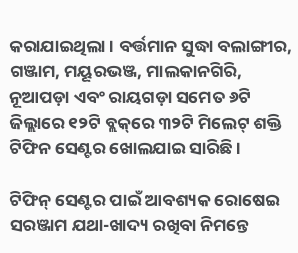କରାଯାଇଥିଲା । ବର୍ତ୍ତମାନ ସୁଦ୍ଧା ବଲାଙ୍ଗୀର, ଗଞ୍ଜାମ, ମୟୂରଭଞ୍ଜ, ମାଲକାନଗିରି, ନୂଆପଡ଼ା ଏବଂ ରାୟଗଡ଼ା ସମେତ ୬ଟି ଜିଲ୍ଲାରେ ୧୨ଟି ବ୍ଲକ୍‌ରେ ୩୨ଟି ମିଲେଟ୍‌ ଶକ୍ତି ଟିଫିନ ସେଣ୍ଟର ଖୋଲଯାଇ ସାରିଛି ।

ଟିଫିନ୍‌ ସେଣ୍ଟର ପାଇଁ ଆବଶ୍ୟକ ରୋଷେଇ ସରଞ୍ଜାମ ଯଥା-ଖାଦ୍ୟ ରଖିବା ନିମନ୍ତେ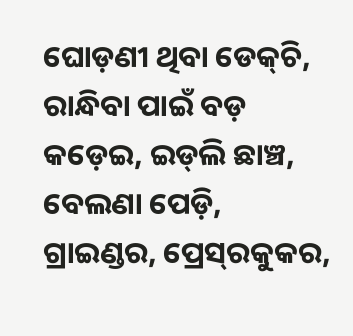ଘୋଡ଼ଣୀ ଥିବା ଡେକ୍‌ଚି, ରାନ୍ଧିବା ପାଇଁ ବଡ଼ କଡ଼େଇ, ଇଡ୍‌ଲି ଛାଞ୍ଚ, ବେଲଣା ପେଡ଼ି, ଗ୍ରାଇଣ୍ଡର, ପ୍ରେସ୍‌ରକୁକର,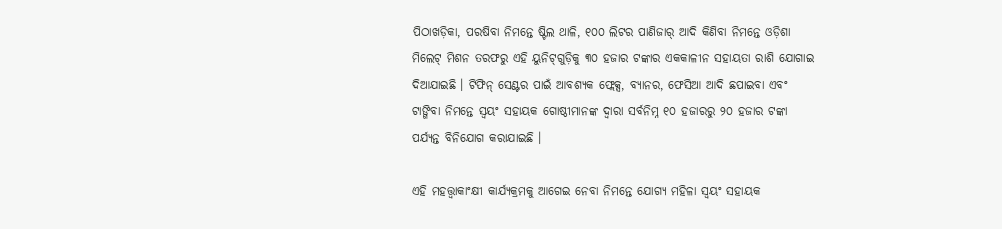ପିଠାଖଡ଼ିକା, ପରଷିବା ନିମନ୍ତେ ଷ୍ଟିଲ ଥାଳି, ୧୦୦ ଲିଟର ପାଣିଜାର୍‌ ଆଦି କିଣିବା ନିମନ୍ତେ ଓଡ଼ିଶା ମିଲେଟ୍‌ ମିଶନ ତରଫରୁ ଏହି ୟୁନିଟ୍‌ଗୁଡ଼ିକୁ ୩୦ ହଜାର ଟଙ୍କାର ଏକକାଳୀନ ସହାୟତା ରାଶି ଯୋଗାଇ ଦିଆଯାଇଛି । ଟିଫିନ୍‌ ସେଣ୍ଟର ପାଇଁ ଆବଶ୍ୟକ ଫ୍ଲେକ୍ସ, ବ୍ୟାନର, ଫେସିଆ ଆଦି ଛପାଇବା ଏବଂ ଟାଙ୍ଗିବା ନିମନ୍ତେ ସ୍ୱୟଂ ସହାୟକ ଗୋଷ୍ଠୀମାନଙ୍କ ଦ୍ୱାରା ସର୍ବନିମ୍ନ ୧୦ ହଜାରରୁ ୨୦ ହଜାର ଟଙ୍କା ପର୍ଯ୍ୟନ୍ତ ବିନିଯୋଗ କରାଯାଇଛି ।

ଏହି ମହତ୍ତ୍ୱାକାଂକ୍ଷୀ କାର୍ଯ୍ୟକ୍ରମକୁ ଆଗେଇ ନେବା ନିମନ୍ତେ ଯୋଗ୍ୟ ମହିଳା ସ୍ୱୟଂ ସହାୟକ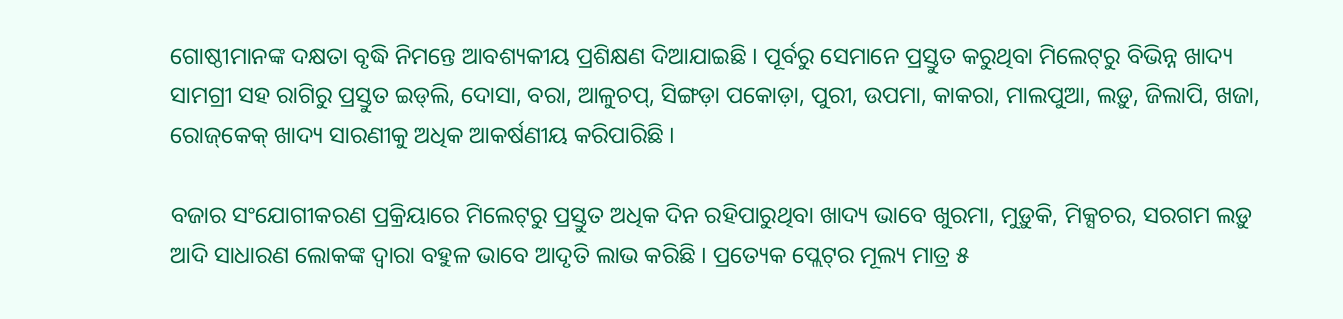ଗୋଷ୍ଠୀମାନଙ୍କ ଦକ୍ଷତା ବୃଦ୍ଧି ନିମନ୍ତେ ଆବଶ୍ୟକୀୟ ପ୍ରଶିକ୍ଷଣ ଦିଆଯାଇଛି । ପୂର୍ବରୁ ସେମାନେ ପ୍ରସ୍ତୁତ କରୁଥିବା ମିଲେଟ୍‌ରୁ ବିଭିନ୍ନ ଖାଦ୍ୟ ସାମଗ୍ରୀ ସହ ରାଗିରୁ ପ୍ରସ୍ତୁତ ଇଡ୍‌ଲି, ଦୋସା, ବରା, ଆଳୁଚପ୍‌, ସିଙ୍ଗଡ଼ା ପକୋଡ଼ା, ପୁରୀ, ଉପମା, କାକରା, ମାଲପୁଆ, ଲଡ଼ୁ, ଜିଲାପି, ଖଜା, ରୋଜ୍‌କେକ୍‌ ଖାଦ୍ୟ ସାରଣୀକୁ ଅଧିକ ଆକର୍ଷଣୀୟ କରିପାରିଛି ।

ବଜାର ସଂଯୋଗୀକରଣ ପ୍ରକ୍ରିୟାରେ ମିଲେଟ୍‌ରୁ ପ୍ରସ୍ତୁତ ଅଧିକ ଦିନ ରହିପାରୁଥିବା ଖାଦ୍ୟ ଭାବେ ଖୁରମା, ମୁଡ଼ୁକି, ମିକ୍ସଚର, ସରଗମ ଲଡ଼ୁ ଆଦି ସାଧାରଣ ଲୋକଙ୍କ ଦ୍ୱାରା ବହୁଳ ଭାବେ ଆଦୃତି ଲାଭ କରିଛି । ପ୍ରତ୍ୟେକ ପ୍ଲେଟ୍‌ର ମୂଲ୍ୟ ମାତ୍ର ୫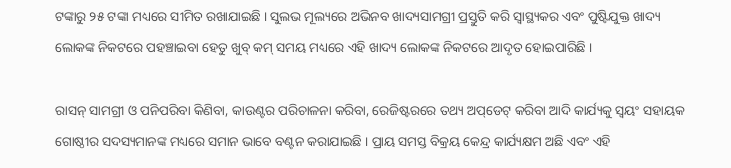ଟଙ୍କାରୁ ୨୫ ଟଙ୍କା ମଧ୍ୟରେ ସୀମିତ ରଖାଯାଇଛି । ସୁଲଭ ମୂଲ୍ୟରେ ଅଭିନବ ଖାଦ୍ୟସାମଗ୍ରୀ ପ୍ରସ୍ତୁତି କରି ସ୍ୱାସ୍ଥ୍ୟକର ଏବଂ ପୁଷ୍ଟିଯୁକ୍ତ ଖାଦ୍ୟ ଲୋକଙ୍କ ନିକଟରେ ପହଞ୍ଚାଇବା ହେତୁ ଖୁବ୍‌ କମ୍‌ ସମୟ ମଧ୍ୟରେ ଏହି ଖାଦ୍ୟ ଲୋକଙ୍କ ନିକଟରେ ଆଦୃତ ହୋଇପାରିଛି ।

ରାସନ୍‌ ସାମଗ୍ରୀ ଓ ପନିପରିବା କିଣିବା, କାଉଣ୍ଟର ପରିଚାଳନା କରିବା, ରେଜିଷ୍ଟରରେ ତଥ୍ୟ ଅପ୍‌ଡେଟ୍‌ କରିବା ଆଦି କାର୍ଯ୍ୟକୁ ସ୍ୱୟଂ ସହାୟକ ଗୋଷ୍ଠୀର ସଦସ୍ୟମାନଙ୍କ ମଧ୍ୟରେ ସମାନ ଭାବେ ବଣ୍ଟନ କରାଯାଇଛି । ପ୍ରାୟ ସମସ୍ତ ବିକ୍ରୟ କେନ୍ଦ୍ର କାର୍ଯ୍ୟକ୍ଷମ ଅଛି ଏବଂ ଏହି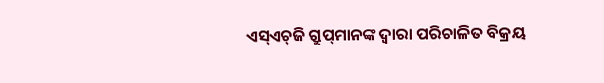ଏସ୍‌ଏଚ୍‌ଜି ଗ୍ରୁପ୍‌ମାନଙ୍କ ଦ୍ୱାରା ପରିଚାଳିତ ବିକ୍ରୟ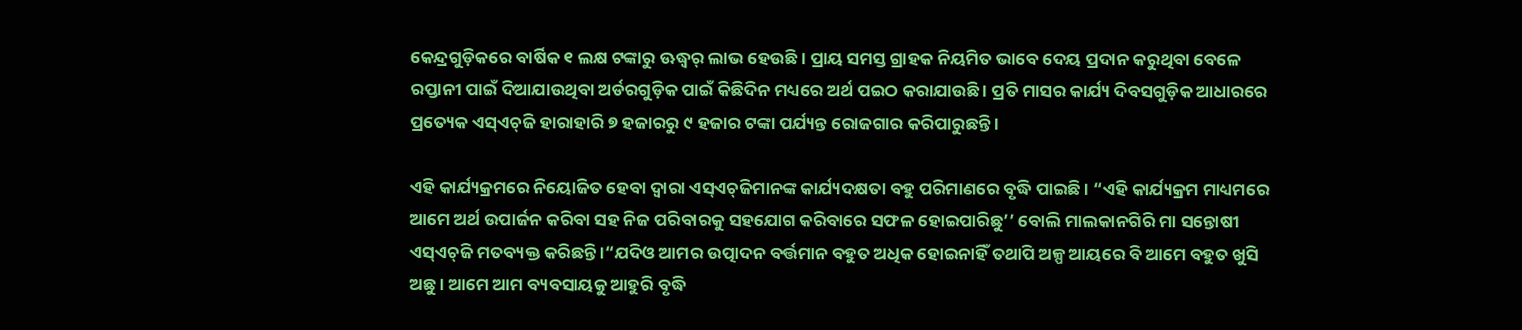କେନ୍ଦ୍ରଗୁଡ଼ିକରେ ବାର୍ଷିକ ୧ ଲକ୍ଷ ଟଙ୍କାରୁ ଊଦ୍ଧ୍ୱର୍ ଲାଭ ହେଉଛି । ପ୍ରାୟ ସମସ୍ତ ଗ୍ରାହକ ନିୟମିତ ଭାବେ ଦେୟ ପ୍ରଦାନ କରୁଥିବା ବେଳେ ରପ୍ତାନୀ ପାଇଁ ଦିଆଯାଉଥିବା ଅର୍ଡରଗୁଡ଼ିକ ପାଇଁ କିଛିଦିନ ମଧ୍ୟରେ ଅର୍ଥ ପଇଠ କରାଯାଉଛି । ପ୍ରତି ମାସର କାର୍ଯ୍ୟ ଦିବସଗୁଡ଼ିକ ଆଧାରରେ ପ୍ରତ୍ୟେକ ଏସ୍‌ଏଚ୍‌ଜି ହାରାହାରି ୭ ହଜାରରୁ ୯ ହଜାର ଟଙ୍କା ପର୍ଯ୍ୟନ୍ତ ରୋଜଗାର କରିପାରୁଛନ୍ତି ।

ଏହି କାର୍ଯ୍ୟକ୍ରମରେ ନିୟୋଜିତ ହେବା ଦ୍ୱାରା ଏସ୍‌ଏଚ୍‌ଜିମାନଙ୍କ କାର୍ଯ୍ୟଦକ୍ଷତା ବହୁ ପରିମାଣରେ ବୃଦ୍ଧି ପାଇଛି । “ଏହି କାର୍ଯ୍ୟକ୍ରମ ମାଧ୍ୟମରେ ଆମେ ଅର୍ଥ ଉପାର୍ଜନ କରିବା ସହ ନିଜ ପରିବାରକୁ ସହଯୋଗ କରିବାରେ ସଫଳ ହୋଇପାରିଛୁ’’ ବୋଲି ମାଲକାନଗିରି ମା ସନ୍ତୋଷୀ ଏସ୍‌ଏଚ୍‌ଜି ମତବ୍ୟକ୍ତ କରିଛନ୍ତି ।“ଯଦିଓ ଆମର ଉତ୍ପାଦନ ବର୍ତ୍ତମାନ ବହୁତ ଅଧିକ ହୋଇନାହିଁ ତଥାପି ଅଳ୍ପ ଆୟରେ ବି ଆମେ ବହୁତ ଖୁସି ଅଛୁ । ଆମେ ଆମ ବ୍ୟବସାୟକୁ ଆହୁରି ବୃଦ୍ଧି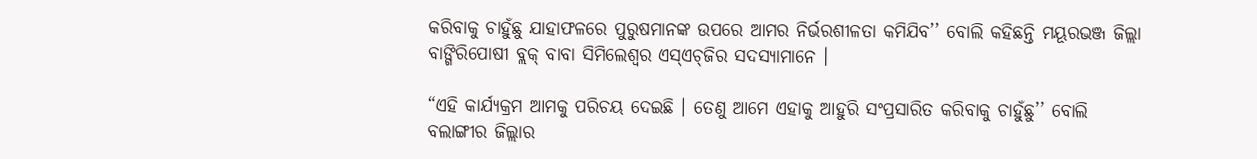କରିବାକୁ ଚାହୁଁଛୁ ଯାହାଫଳରେ ପୁରୁଷମାନଙ୍କ ଉପରେ ଆମର ନିର୍ଭରଶୀଳତା କମିଯିବ’’ ବୋଲି କହିଛନ୍ତି ମୟୂରଭଞ୍ଜ ଜିଲ୍ଲା ବାଙ୍ଗିରିପୋଷୀ ବ୍ଲକ୍‌ ବାବା ସିମିଲେଶ୍ୱର ଏସ୍‌ଏଚ୍‌ଜିର ସଦସ୍ୟାମାନେ ।

“ଏହି କାର୍ଯ୍ୟକ୍ରମ ଆମକୁ ପରିଚୟ ଦେଇଛି । ତେଣୁ ଆମେ ଏହାକୁ ଆହୁରି ସଂପ୍ରସାରିତ କରିବାକୁ ଚାହୁଁଛୁ’’ ବୋଲି ବଲାଙ୍ଗୀର ଜିଲ୍ଲାର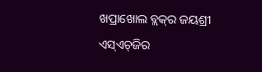ଖପ୍ରାଖୋଲ ବ୍ଲକ୍‌ର ଜୟଶ୍ରୀ ଏସ୍‌ଏଚ୍‌ଜିର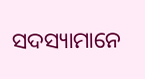ସଦସ୍ୟାମାନେ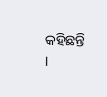କହିଛନ୍ତି ।